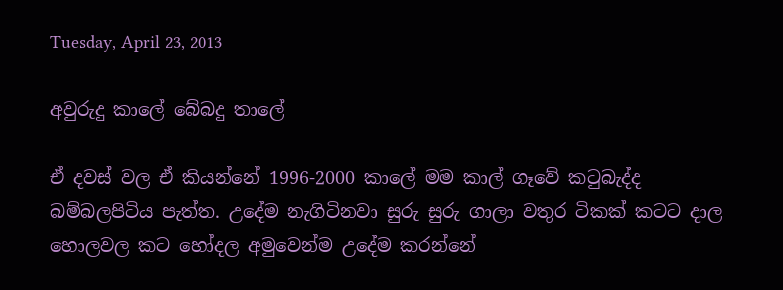Tuesday, April 23, 2013

අවුරුදු කාලේ බේබදු තාලේ

ඒ දවස් වල ඒ කියන්නේ 1996-2000 කාලේ මම කාල් ගෑවේ කටුබැද්ද බම්බලපිටිය පැත්ත. උදේම නැගිටිනවා සුරු සුරු ගාලා වතුර ටිකක් කටට දාල හොලවල කට හෝදල අමුවෙන්ම උදේම කරන්නේ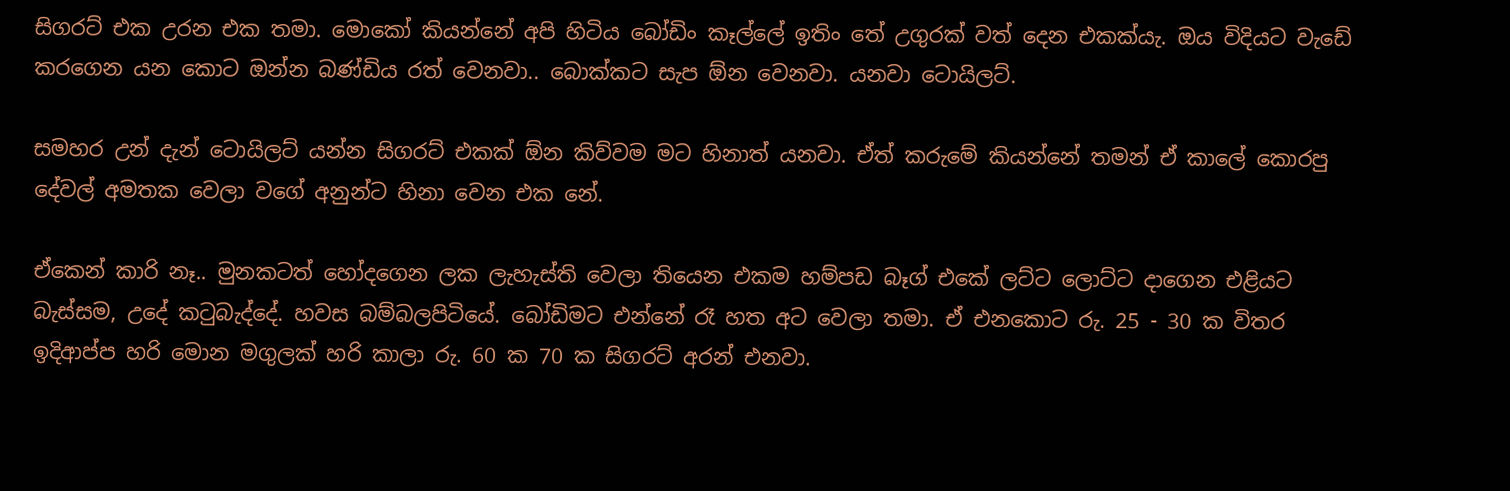සිගරට් එක උරන එක තමා. මොකෝ කියන්නේ අපි හිටිය බෝඩිං කෑල්ලේ ඉතිං තේ උගුරක් වත් දෙන එකක්යැ. ඔය විදියට වැඩේ කරගෙන යන කොට ඔන්න බණ්ඩිය රත් වෙනවා.. බොක්කට සැප ඕන වෙනවා. යනවා ටොයිලට්.

සමහර උන් දැන් ටොයිලට් යන්න සිගරට් එකක් ඕන කිව්වම මට හිනාත් යනවා. ඒත් කරුමේ කියන්නේ තමන් ඒ කාලේ කොරපු දේවල් අමතක වෙලා වගේ අනුන්ට හිනා වෙන එක නේ.

ඒකෙන් කාරි නෑ.. මුනකටත් හෝදගෙන ලක ලැහැස්ති වෙලා තියෙන එකම හම්පඩ බෑග් එකේ ලට්ට ලොට්ට දාගෙන එළියට බැස්සම, උදේ කටුබැද්දේ. හවස බම්බලපිටියේ. බෝඩිමට එන්නේ රෑ හත අට වෙලා තමා. ඒ එනකොට රු. 25 - 30 ක විතර ඉදිආප්ප හරි මොන මගුලක් හරි කාලා රු. 60 ක 70 ක සිගරට් අරන් එනවා.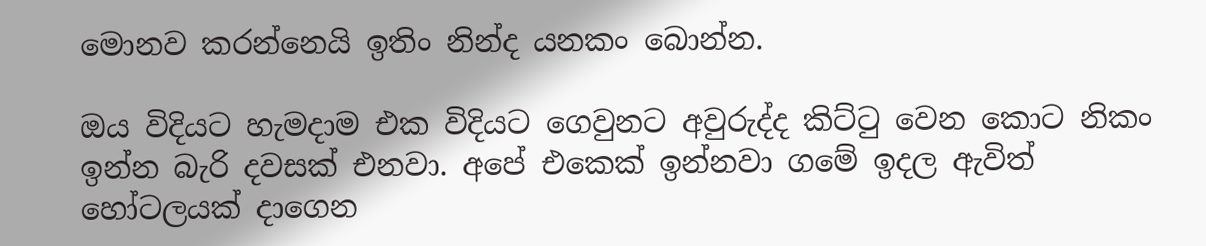මොනව කරන්නෙයි ඉතිං නින්ද යනකං බොන්න.

ඔය විදියට හැමදාම එක විදියට ගෙවුනට අවුරුද්ද කිට්ටු වෙන කොට නිකං ඉන්න බැරි දවසක් එනවා. අපේ එකෙක් ඉන්නවා ගමේ ඉදල ඇවිත් හෝටලයක් දාගෙන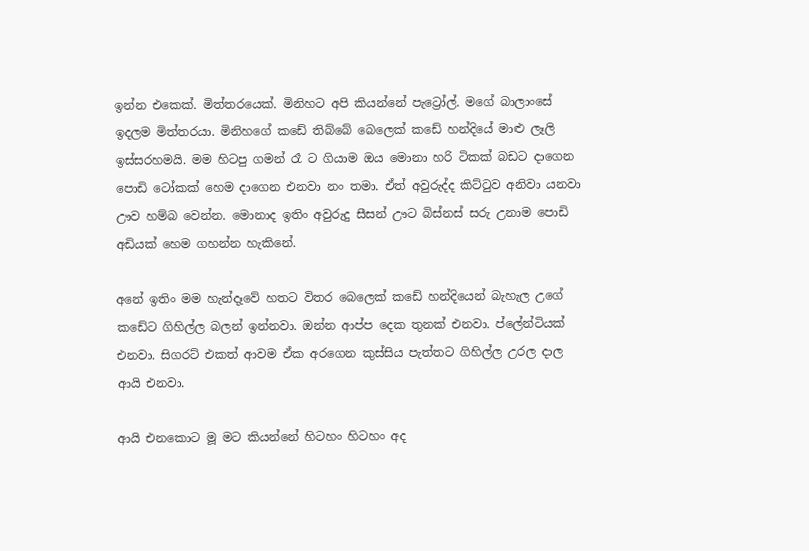ඉන්න එකෙක්. මිත්තරයෙක්. මිනිහට අපි කියන්නේ පැට්‍රෝල්. මගේ බාලාංසේ ඉදලම මිත්තරයා. මිනිහගේ කඩේ තිබ්බේ බෙලෙක් කඩේ හන්දියේ මාළු ලෑලි ඉස්සරහමයි. මම හිටපු ගමන් රෑ ට ගියාම ඔය මොනා හරි ටිකක් බඩට දාගෙන පොඩි ටෝකක් හෙම දාගෙන එනවා නං තමා. ඒත් අවුරුද්ද කිට්ටුව අනිවා යනවා ඌව හම්බ වෙන්න. මොනාද ඉතිං අවුරුදු සීසන් ඌට බිස්නස් සරු උනාම පොඩි අඩියක් හෙම ගහන්න හැකිනේ.

අනේ ඉතිං මම හැන්දෑවේ හතට විතර බෙලෙක් කඩේ හන්දියෙන් බැහැල උගේ කඩේට ගිහිල්ල බලන් ඉන්නවා. ඔන්න ආප්ප දෙක තුනක් එනවා. ප්ලේන්ටියක් එනවා. සිගරට් එකත් ආවම ඒක අරගෙන කුස්සිය පැත්තට ගිහිල්ල උරල දාල ආයි එනවා.

ආයි එනකොට මූ මට කියන්නේ හිටහං හිටහං අද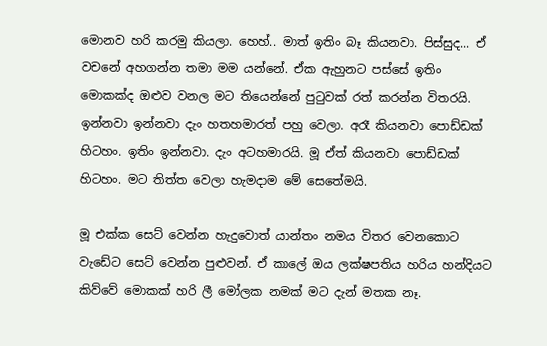මොනව හරි කරමු කියලා. හෙහ්.. මාත් ඉතිං බෑ කියනවා. පිස්සුද... ඒ වචනේ අහගන්න තමා මම යන්නේ. ඒක ඇහුනට පස්සේ ඉතිං මොකක්ද ඔළුව වනල මට තියෙන්නේ පුටුවක් රත් කරන්න විතරයි. ඉන්නවා ඉන්නවා දැං හතහමාරත් පහු වෙලා. අරෑ කියනවා පොඩ්ඩක් හිටහං. ඉතිං ඉන්නවා. දැං අටහමාරයි. මූ ඒත් කියනවා පොඩ්ඩක් හිටහං. මට තිත්ත වෙලා හැමදාම මේ සෙතේමයි.

මූ එක්ක සෙට් වෙන්න හැදුවොත් යාන්තං නමය විතර වෙනකොට වැඩේට සෙට් වෙන්න පුළුවන්. ඒ කාලේ ඔය ලක්ෂපතිය හරිය හන්දියට කිව්වේ මොකක් හරි ලී මෝලක නමක් මට දැන් මතක නෑ.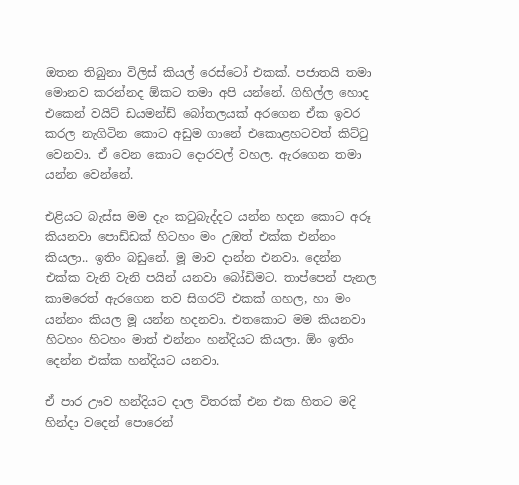ඔතන තිබුනා විලිස් කියල් රෙස්ටෝ එකක්. පජාතයි තමා මොනව කරන්නද ඕකට තමා අපි යන්නේ. ගිහිල්ල හොද එකෙන් වයිට් ඩයමන්ඩ් බෝතලයක් අරගෙන ඒක ඉවර කරල නැගිටින කොට අඩුම ගානේ එකොළහටවත් කිට්ටු වෙනවා. ඒ වෙන කොට දොරවල් වහල. ඇරගෙන තමා යන්න වෙන්නේ.

එළියට බැස්ස මම දැං කටුබැද්දට යන්න හදන කොට අරූ කියනවා පොඩ්ඩක් හිටහං මං උඹත් එක්ක එන්නං කියලා.. ඉතිං බඩුනේ. මූ මාව දාන්න එනවා. දෙන්න එක්ක වැනි වැනි පයින් යනවා බෝඩිමට. තාප්පෙන් පැනල කාමරෙත් ඇරගෙන තව සිගරට් එකක් ගහල, හා මං යන්නං කියල මූ යන්න හදනවා. එතකොට මම කියනවා හිටහං හිටහං මාත් එන්නං හන්දියට කියලා. ඕං ඉතිං දෙන්න එක්ක හන්දියට යනවා.

ඒ පාර ඌව හන්දියට දාල විතරක් එන එක හිතට මදි හින්දා වදෙන් පොරෙන්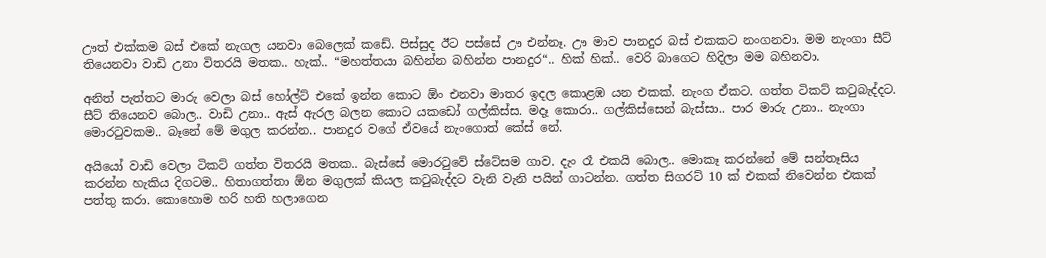ඌත් එක්කම බස් එකේ නැගල යනවා බෙලෙක් කඩේ. පිස්සුද ඊට පස්සේ ඌ එන්නෑ. ඌ මාව පානදුර බස් එකකට නංගනවා. මම නැංගා සීට් තියෙනවා වාඩි උනා විතරයි මතක.. හැක්.. “මහත්තයා බහින්න බහින්න පානදුර“.. හික් හික්.. වෙරි බාගෙට හිදිලා මම බහිනවා.

අනිත් පැත්තට මාරු වෙලා බස් හෝල්ට් එකේ ඉන්න කොට ඕං එනවා මාතර ඉදල කොළඹ යන එකක්. නැංග ඒකට. ගත්ත ටිකට් කටුබැද්දට. සීට් තියෙනව බොල.. වාඩි උනා.. ඇස් ඇරල බලන කොට යකඩෝ ගල්කිස්ස. මදෑ කොරා.. ගල්කිස්සෙන් බැස්සා.. පාර මාරු උනා.. නැංගා මොරටුවකම.. බෑනේ මේ මගුල කරන්න.. පානදුර වගේ ඒවයේ නැංගොත් කේස් නේ.

අයියෝ වාඩි වෙලා ටිකට් ගත්ත විතරයි මතක.. බැස්සේ මොරටුවේ ස්ටේසම ගාව. දැං රෑ එකයි බොල.. මොකෑ කරන්නේ මේ සන්තෑසිය කරන්න හැකිය දිගටම.. හිතාගත්තා ඕන මගුලක් කියල කටුබැද්දට වැනි වැනි පයින් ගාටන්න. ගත්ත සිගරට් 10 ක් එකක් නිවෙන්න එකක් පත්තු කරා. කොහොම හරි හති හලාගෙන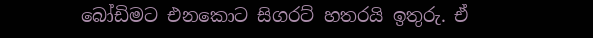බෝඩිමට එනකොට සිගරට් හතරයි ඉතුරු. ඒ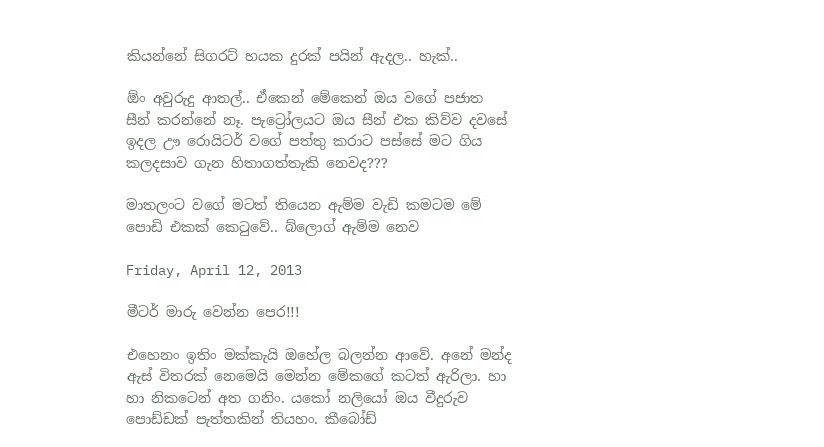කියන්නේ සිගරට් හයක දුරක් පයින් ඇදල.. හැක්..

ඕං අවුරුදු ආතල්.. ඒකෙන් මේකෙන් ඔය වගේ පජාත සීන් කරන්නේ නෑ. පැට්‍රෝලයට ඔය සීන් එක කිව්ව දවසේ ඉදල ඌ රොයිටර් වගේ පත්තු කරාට පස්සේ මට ගිය කලදසාව ගැන හිතාගත්තැකි නෙවද???

මාතලංට වගේ මටත් තියෙන ඇම්ම වැඩි කමටම මේ පොඩි එකක් කෙටුවේ.. බ්ලොග් ඇම්ම නෙව

Friday, April 12, 2013

මීටර් මාරු වෙන්න පෙර!!!

එහෙනං ඉතිං මක්කැයි ඔහේල බලන්න ආවේ. අනේ මන්ද ඇස් විතරක් නෙමෙයි මෙන්න මේකගේ කටත් ඇරිලා. හා හා නිකටෙන් අත ගනිං. යකෝ නලියෝ ඔය වීදුරුව පොඩ්ඩක් පැත්තකින් තියහං. කීබෝඩ්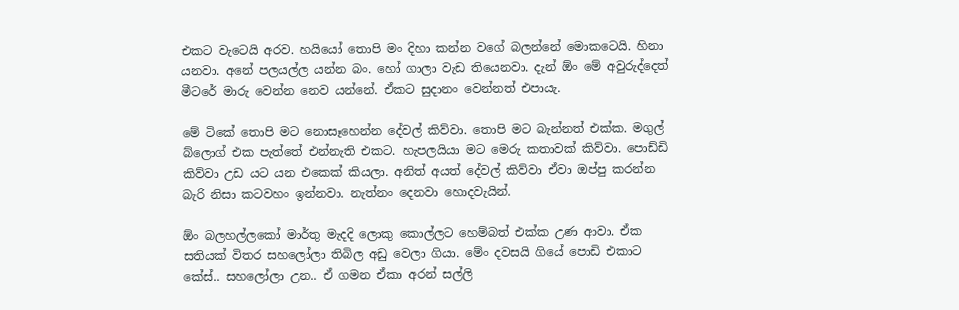එකට වැටෙයි අරව. හයියෝ තොපි මං දිහා කන්න වගේ බලන්නේ මොකටෙයි. හිනා යනවා. අනේ පලයල්ල යන්න බං. හෝ ගාලා වැඩ තියෙනවා. දැන් ඕං මේ අවුරුද්දෙත් මීටරේ මාරු වෙන්න නෙව යන්නේ. ඒකට සුදානං වෙන්නත් එපායැ.

මේ ටිකේ තොපි මට නොසෑහෙන්න දේවල් කිව්වා. තොපි මට බැන්නත් එක්ක. මගුල් බ්ලොග් එක පැත්තේ එන්නැති එකට. හැපලයියා මට මෙරු කතාවක් කිව්වා. පොඩ්ඩි කිව්වා උඩ යට යන එකෙක් කියලා. අනිත් අයත් දේවල් කිව්වා ඒවා ඔප්පු කරන්න බැරි නිසා කටවහං ඉන්නවා. නැත්නං දෙනවා හොදවැයින්.

ඕං බලහල්ලකෝ මාර්තු මැදදි ලොකු කොල්ලට හෙම්බත් එක්ක උණ ආවා. ඒක සතියක් විතර සහලෝලා තිබිල අඩු වෙලා ගියා. මේං දවසයි ගියේ පොඩි එකාට කේස්.. සහලෝලා උන.. ඒ ගමන ඒකා අරන් සල්ලි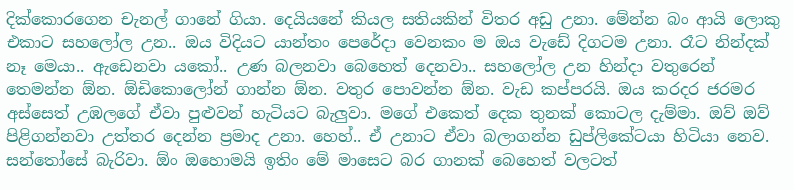දික්කොරගෙන චැනල් ගානේ ගියා. දෙයියනේ කියල සතියකින් විතර අඩු උනා. මේන්න බං ආයි ලොකු එකාට සහලෝල උන.. ඔය විදියට යාන්තං පෙරේදා වෙනකං ම ඔය වැඩේ දිගටම උනා. රෑට නින්දක් නෑ මෙයා.. ඇඩෙනවා යකෝ.. උණ බලනවා බෙහෙත් දෙනවා.. සහලෝල උන හින්දා වතුරෙන් තෙමන්න ඕන. ඕඩිකොලෝන් ගාන්න ඕන. වතුර පොවන්න ඕන. වැඩ කප්පරයි. ඔය කරදර ජරමර අස්සෙත් උඹලගේ ඒවා පුළුවන් හැටියට බැලුවා. මගේ එකෙත් දෙක තුනක් කොටල දැම්මා. ඔව් ඔව් පිළිගන්නවා උත්තර දෙන්න ප්‍රමාද උනා. හෙහ්.. ඒ උනාට ඒවා බලාගන්න ඩුප්ලිකේටයා හිටියා නෙව. සන්තෝසේ බැරිවා. ඕං ඔහොමයි ඉතිං මේ මාසෙට බර ගානක් බෙහෙත් වලටත්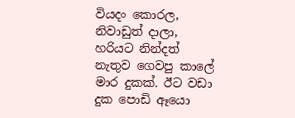වියදං කොරල, නිවාඩුත් දාලා, හරියට නින්දත් නැතුව ගෙවපු කාලේ මාර දුකක්. ඊට වඩා දුක පොඩි ඈයො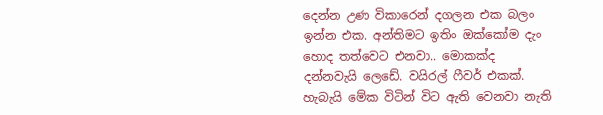දෙන්න උණ විකාරෙන් දගලන එක බලං ඉන්න එක. අන්තිමට ඉතිං ඔක්කෝම දැං හොද තත්වෙට එනවා.. මොකක්ද දන්නවැයි ලෙඩේ. වයිරල් ෆීවර් එකක්. හැබැයි මේක විටින් විට ඇති වෙනවා නැති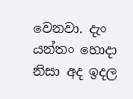වෙනවා. දැං යන්තං හොදා නිසා අද ඉදල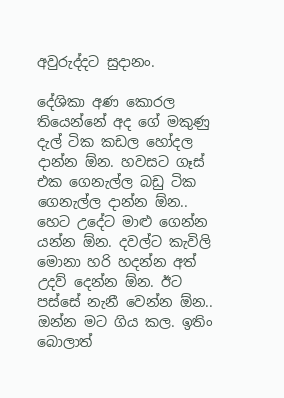අවුරුද්දට සුදානං.

දේශිකා අණ කොරල තියෙන්නේ අද ගේ මකුණු දැල් ටික කඩල හෝදල දාන්න ඕන. හවසට ගෑස් එක ගෙනැල්ල බඩු ටික ගෙනැල්ල දාන්න ඕන.. හෙට උදේට මාළු ගෙන්න යන්න ඕන. දවල්ට කැවිලි මොනා හරි හදන්න අත් උදව් දෙන්න ඕන. ඊට පස්සේ නැනී වෙන්න ඕන.. ඔන්න මට ගිය කල. ඉතිං බොලාත්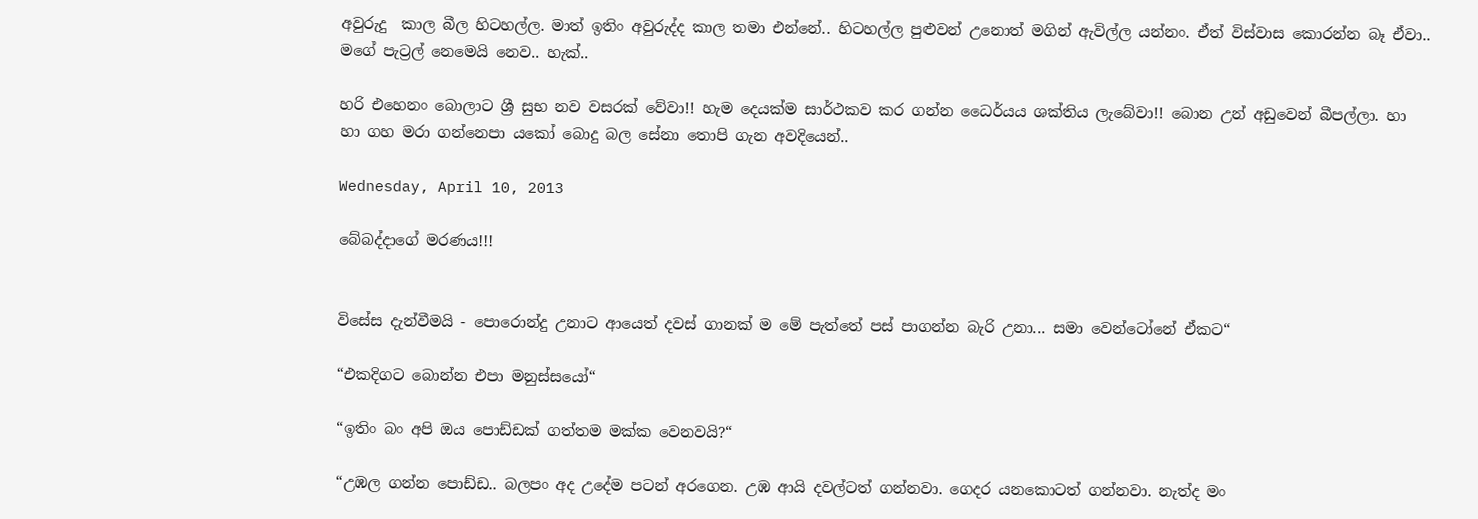අවුරුදු  කාල බීල හිටහල්ල. මාත් ඉතිං අවුරුද්ද කාල තමා එන්නේ.. හිටහල්ල පුළුවන් උනොත් මගින් ඇවිල්ල යන්නං. ඒත් විස්වාස කොරන්න බෑ ඒවා.. මගේ පැට්‍රල් නෙමෙයි නෙව.. හැක්..

හරි එහෙනං බොලාට ශ්‍රී සුභ නව වසරක් වේවා!! හැම දෙයක්ම සාර්ථකව කර ගන්න ධෛර්යය ශක්තිය ලැබේවා!! බොන උන් අඩුවෙන් බීපල්ලා. හා හා ගහ මරා ගන්නෙපා යකෝ බොදු බල සේනා තොපි ගැන අවදියෙන්..

Wednesday, April 10, 2013

බේබද්දාගේ මරණය!!!


විසේස දැන්වීමයි - පොරොන්දු උනාට ආයෙත් දවස් ගානක් ම මේ පැත්තේ පස් පාගන්න බැරි උනා... සමා වෙන්ටෝනේ ඒකට“

“එකදිගට බොන්න එපා මනුස්සයෝ“

“ඉතිං බං අපි ඔය පොඩ්ඩක් ගත්තම මක්ක වෙනවයි?“

“උඹල ගන්න පොඩ්ඩ.. බලපං අද උදේම පටන් අරගෙන. උඹ ආයි දවල්ටත් ගන්නවා. ගෙදර යනකොටත් ගන්නවා. නැත්ද මං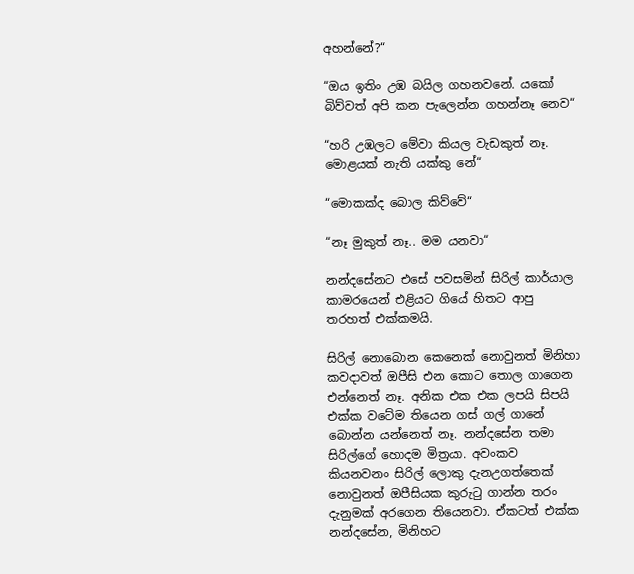අහන්නේ?“

“ඔය ඉතිං උඹ බයිල ගහනවනේ. යකෝ බිව්වත් අපි කන පැලෙන්න ගහන්නෑ නෙව“

“හරි උඹලට මේවා කියල වැඩකුත් නෑ. මොළයක් නැති යක්කු නේ“

“මොකක්ද බොල කිව්වේ“

“නෑ මුකුත් නෑ.. මම යනවා“

නන්දසේනට එසේ පවසමින් සිරිල් කාර්යාල කාමරයෙන් එළියට ගියේ හිතට ආපු තරහත් එක්කමයි.

සිරිල් නොබොන කෙනෙක් නොවුනත් මිනිහා කවදාවත් ඔපීසි එන කොට තොල ගාගෙන එන්නෙත් නෑ. අනික එක එක ලපයි සිපයි එක්ක වටේම තියෙන ගස් ගල් ගානේ බොන්න යන්නෙත් නෑ. නන්දසේන තමා සිරිල්ගේ හොදම මිත්‍රයා. අවංකව කියනවනං සිරිල් ලොකු දැනඋගත්තෙක් නොවුනත් ඔපීසියක කුරුටු ගාන්න තරං දැනුමක් අරගෙන තියෙනවා. ඒකටත් එක්ක නන්දසේන, මිනිහට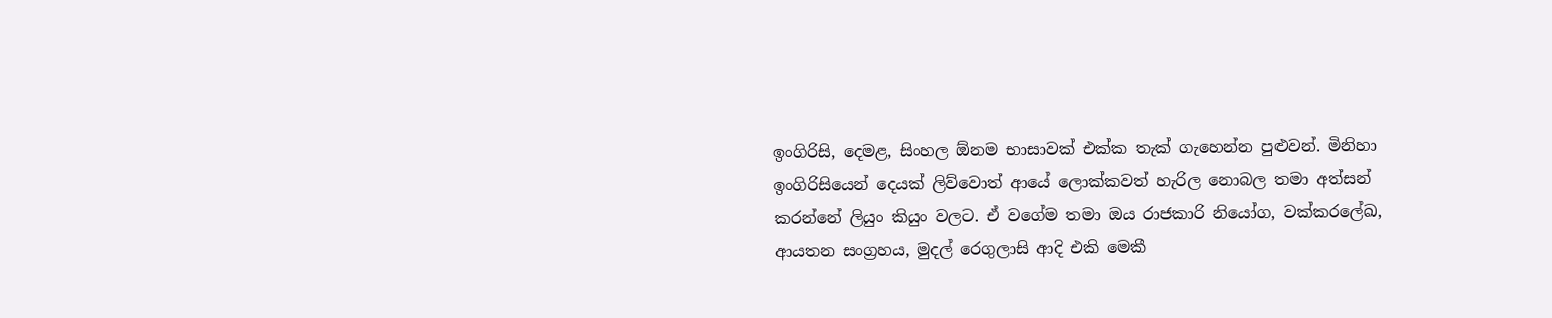ඉංගිරිසි, දෙමළ, සිංහල ඕනම භාසාවක් එක්ක තැක් ගැහෙන්න පුළුවන්. මිනිහා ඉංගිරිසියෙන් දෙයක් ලිව්වොත් ආයේ ලොක්කවත් හැරිල නොබල තමා අත්සන් කරන්නේ ලියුං කියුං වලට. ඒ වගේම තමා ඔය රාජකාරි නියෝග, වක්කරලේඛ, ආයතන සංග්‍රහය, මුදල් රෙගුලාසි ආදි එකි මෙකී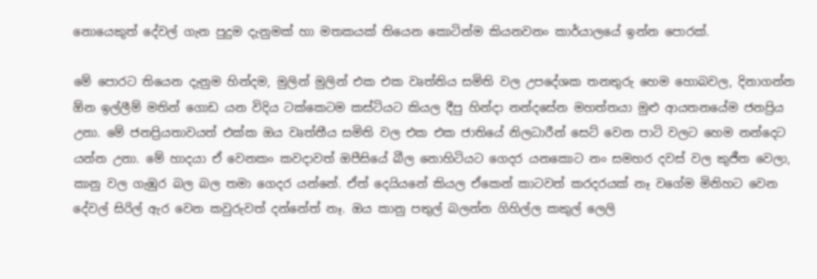නොයෙකුත් දේවල් ගැන පුදුම දැනුමක් හා මතකයක් තියෙන කොටින්ම කියනවනං කාර්යාලයේ ඉන්න පොරක්.

මේ පොරට තියෙන දැනුම හින්දම, මුලින් මුලින් එක එක වෘත්තිය සමිති වල උපදේශක තනතුරු හෙම හොබවල, දිනාගන්න ඕන ඉල්ලීම් මතින් ගොඩ යන විදිය ටක්කෙටම කස්ටියට කියල දීපු හින්දා නන්දසේන මහත්තයා මුළු ආයතනයේම ජනප්‍රිය උනා. මේ ජනප්‍රියතාවයත් එක්ක ඔය වෘත්තීය සමිති වල එක එක ජාතියේ නිලධාරීන් සෙට් වෙන පාටි වලට හෙම නන්දෙට යන්න උනා. මේ හාදයා ඒ වෙනකං කවදාවත් ඔපීසියේ බීල නොහිටියට ගෙදර යනකොට නං සමහර දවස් වල කුජීත වෙලා, කානු වල ගැඹුර බල බල තමා ගෙදර යන්නේ. ඒත් දෙයියනේ කියල ඒකෙන් කාටවත් කරදරයක් නෑ වගේම මිනිහට වෙන දේවල් සිරිල් ඇර වෙන කවුරුවත් දන්නේත් නෑ. ඔය කානු පතුල් බලන්න ගිහිල්ල කකුල් ලෙලි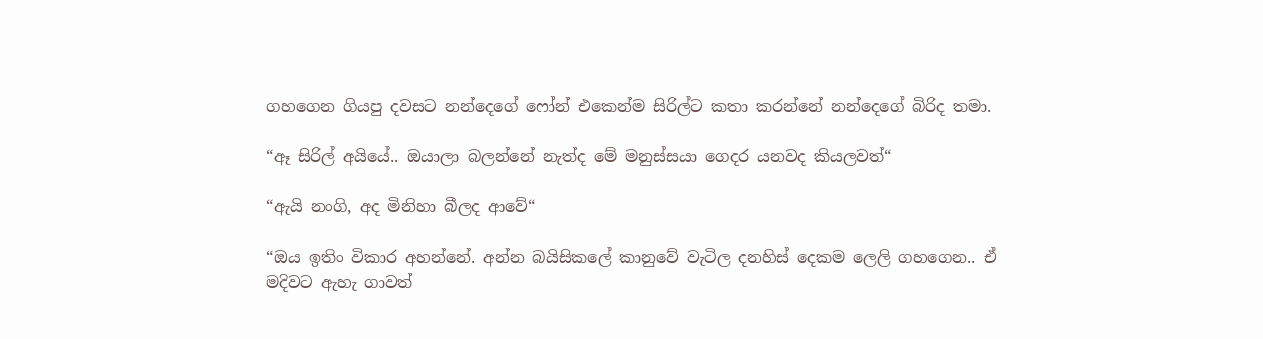ගහගෙන ගියපු දවසට නන්දෙගේ ෆෝන් එකෙන්ම සිරිල්ට කතා කරන්නේ නන්දෙගේ බිරිද තමා.

“ඈ සිරිල් අයියේ.. ඔයාලා බලන්නේ නැත්ද මේ මනුස්සයා ගෙදර යනවද කියලවත්“

“ඇයි නංගි, අද මිනිහා බීලද ආවේ“

“ඔය ඉතිං විකාර අහන්නේ. අන්න බයිසිකලේ කානුවේ වැටිල දනහිස් දෙකම ලෙලි ගහගෙන.. ඒ මදිවට ඇහැ ගාවත්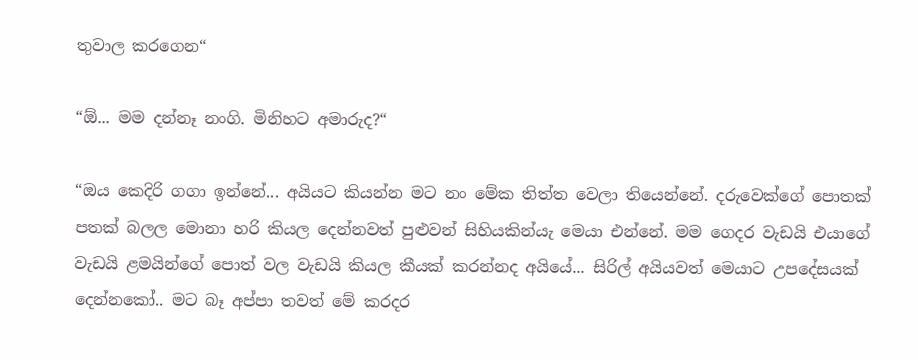තුවාල කරගෙන“

“ඕ... මම දන්නෑ නංගි. මිනිහට අමාරුද?“

“ඔය කෙදිරි ගගා ඉන්නේ... අයියට කියන්න මට නං මේක තිත්ත වෙලා තියෙන්නේ. දරුවෙක්ගේ පොතක් පතක් බලල මොනා හරි කියල දෙන්නවත් පුළුවන් සිහියකින්යැ මෙයා එන්නේ. මම ගෙදර වැඩයි එයාගේ වැඩයි ළමයින්ගේ පොත් වල වැඩයි කියල කීයක් කරන්නද අයියේ... සිරිල් අයියවත් මෙයාට උපදේසයක් දෙන්නකෝ.. ම‍ට බෑ අප්පා තවත් මේ කරදර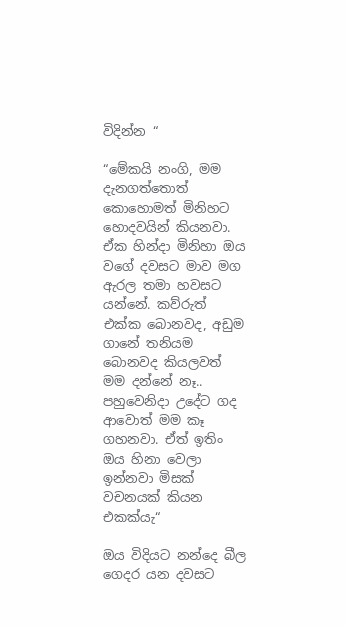විදින්න “

“මේකයි නංගි, මම දැනගත්තොත් කොහොමත් මිනිහට හොදවයින් කියනවා. ඒක හින්දා මිනිහා ඔය වගේ දවසට මාව මග ඇරල තමා හවසට යන්නේ. කව්රුත් එක්ක බොනවද, අඩුම ගානේ තනියම බොනවද කියලවත් මම දන්නේ නෑ.. පහුවෙනිදා උදේට ගද ආවොත් මම කෑ ගහනවා. ඒත් ඉතිං ඔය හිනා වෙලා ඉන්නවා මිසක් වචනයක් කියන එකක්යැ“

ඔය විදියට නන්දෙ බීල ගෙදර යන දවසට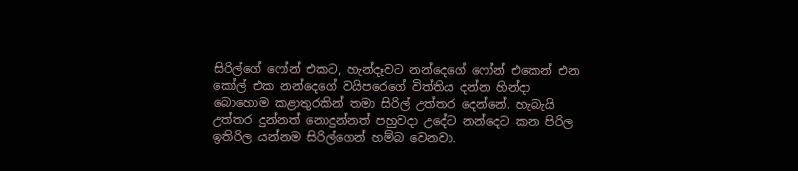සිරිල්ගේ ෆෝන් එකට, හැන්දෑවට නන්දෙගේ ෆෝන් එකෙන් එන කෝල් එක නන්දෙගේ වයිපරෙගේ විත්තිය දන්න හින්දා බොහොම කළාතුරකින් තමා සිරිල් උත්තර දෙන්නේ. හැබැයි උත්තර දුන්නත් නොදුන්නත් පහුවදා උදේට නන්දෙට කන පිරිල ඉතිරිල යන්නම සිරිල්ගෙන් හම්බ වෙනවා.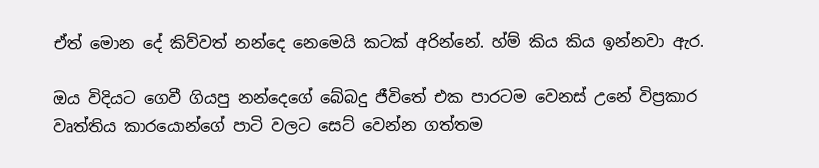ඒත් මොන දේ කිව්වත් නන්දෙ නෙමෙයි කටක් අරින්නේ. හ්ම් කිය කිය ඉන්නවා ඇර.

ඔය විදියට ගෙවී ගියපු නන්දෙගේ බේබදු ජීවිතේ එක පාරටම වෙනස් උනේ විප්‍රකාර වෘත්තිය කාරයොන්ගේ පාටි වලට සෙට් වෙන්න ගත්තම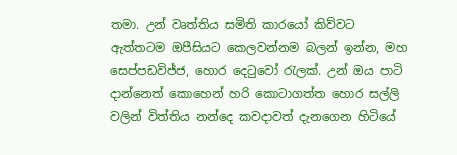තමා. උන් වෘත්තිය සමිති කාරයෝ කිව්වට ඇත්තටම ඔපීසියට කෙලවන්නම බලන් ඉන්න, මහ සෙප්පඩවිජ්ජ, හොර දෙටුවෝ රැලක්. උන් ඔය පාටි දාන්නෙත් කොහෙන් හරි කොටාගත්ත හොර සල්ලි වලින් විත්තිය නන්දෙ කවදාවත් දැනගෙන හිටියේ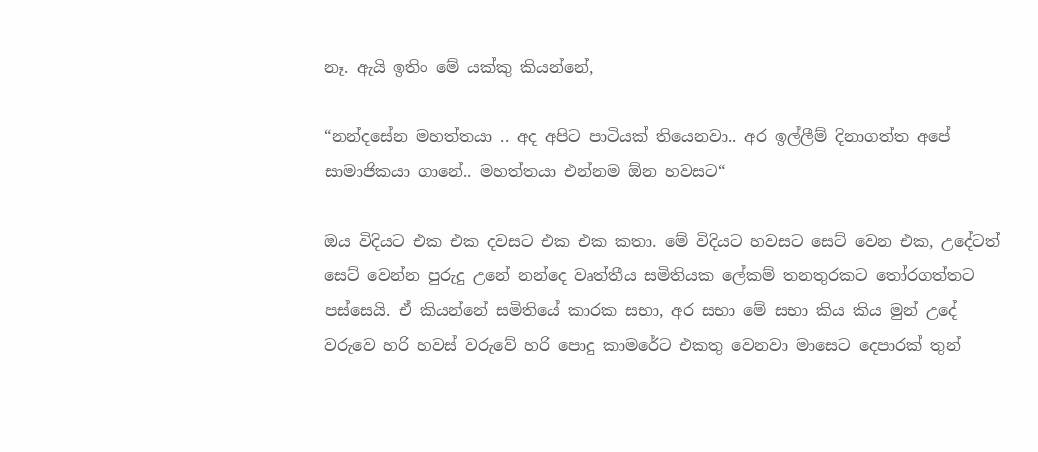නෑ. ඇයි ඉතිං මේ යක්කු කියන්නේ,

“නන්දසේන මහත්තයා .. අද අපිට පාටියක් තියෙනවා.. අර ඉල්ලීම් දිනාගත්ත අපේ සාමාජිකයා ගානේ.. මහත්තයා එන්නම ඕන හවසට“

ඔය විදියට එක එක දවසට එක එක කතා. මේ විදියට හවසට සෙට් වෙන එක, උදේටත් සෙට් වෙන්න පුරුදු උනේ නන්දෙ වෘත්තීය සමිතියක ලේකම් තනතුරකට තෝරගත්තට පස්සෙයි. ඒ කියන්නේ සමිතියේ කාරක සභා, අර සභා මේ සභා කිය කිය මුන් උදේ වරුවෙ හරි හවස් වරුවේ හරි පොදු කාමරේට එකතු වෙනවා මාසෙට දෙපාරක් තුන්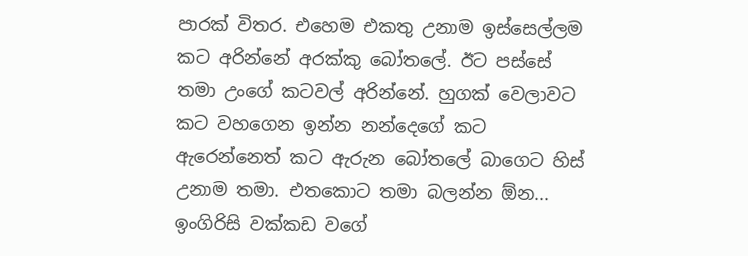පාරක් විතර. එහෙම එකතු උනාම ඉස්සෙල්ලම කට අරින්නේ අරක්කු බෝතලේ. ඊට පස්සේ තමා උංගේ කටවල් අරින්නේ. හුගක් වෙලාවට කට වහගෙන ඉන්න නන්දෙගේ කට ඇරෙන්නෙත් කට ඇරුන බෝතලේ බාගෙට හිස් උනාම තමා. එතකොට තමා බලන්න ඕන... ඉංගිරිසි වක්කඩ වගේ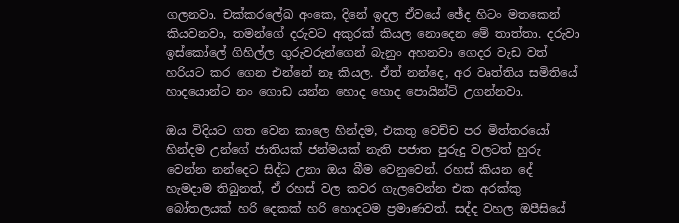ගලනවා. චක්කරලේඛ අංකෙ, දිනේ ඉදල ඒවයේ ඡේද හිටං මතකෙන් කියවනවා, තමන්ගේ දරුවට අකුරක් කියල නොදෙන මේ තාත්තා. දරුවා ඉස්කෝලේ ගිහිල්ල ගුරුවරුන්ගෙන් බැනුං අහනවා ගෙදර වැඩ වත් හරියට කර ගෙන එන්නේ නෑ කියල. ඒත් නන්දෙ, අර වෘත්තිය සමිතියේ හාදයොන්ට නං ගොඩ යන්න හොද හොද පොයින්ට් උගන්නවා.

ඔය විදියට ගත වෙන කාලෙ හින්දම, එකතු වෙච්ච පර මිත්තරයෝ හින්දම උන්ගේ ජාතියක් ජන්මයක් නැති පජාත පුරුදු වලටත් හුරු වෙන්න නන්දෙට සිද්ධ උනා ඔය බීම වෙනුවෙන්. රහස් කියන දේ හැමදාම තිබුනත්, ඒ රහස් වල කවර ගැලවෙන්න එක අරක්කු බෝතලයක් හරි දෙකක් හරි හොදටම ප්‍රමාණවත්. සද්ද වහල ඔපීසියේ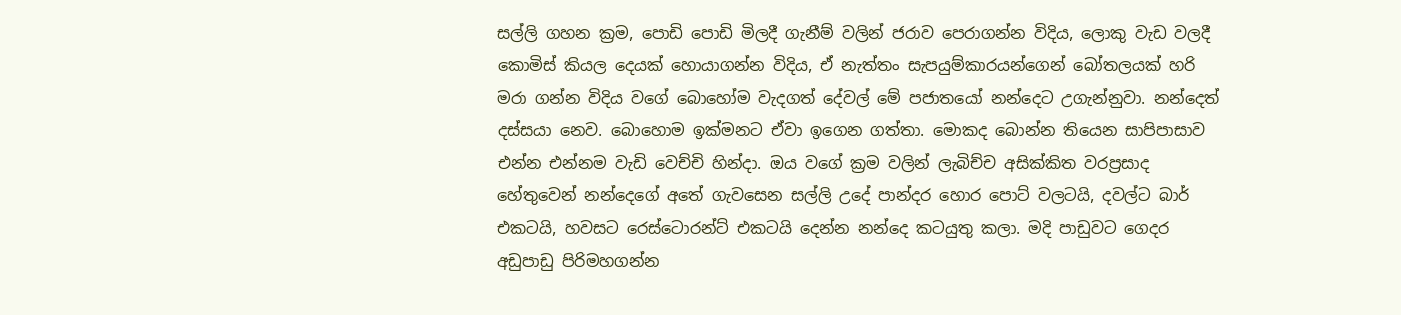සල්ලි ගහන ක්‍රම, පොඩි පොඩි මිලදී ගැනීම් වලින් ජරාව පෙරාගන්න විදිය, ලොකු වැඩ වලදී කොමිස් කියල දෙයක් හොයාගන්න විදිය, ඒ නැත්තං සැපයුම්කාරයන්ගෙන් බෝතලයක් හරි මරා ගන්න විදිය වගේ බොහෝම වැදගත් දේවල් මේ පජාතයෝ නන්දෙට උගැන්නුවා. නන්දෙත් දස්සයා නෙව. බොහොම ඉක්මනට ඒවා ඉගෙන ගත්තා. මොකද බොන්න තියෙන සාපිපාසාව එන්න එන්නම වැඩි වෙච්චි හින්දා. ඔය වගේ ක්‍රම වලින් ලැබිච්ච අසික්කිත වරප්‍රසාද හේතුවෙන් නන්දෙගේ අතේ ගැවසෙන සල්ලි උදේ පාන්දර හොර පොට් වලටයි, දවල්ට බාර් එකටයි, හවසට රෙස්ටොරන්ට් එකටයි දෙන්න නන්දෙ කටයුතු කලා. මදි පාඩුවට ගෙදර අඩුපාඩු පිරිමහගන්න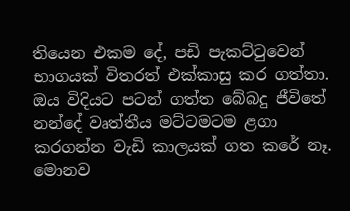තියෙන එකම දේ, පඩි පැකට්ටුවෙන් භාගයක් විතරත් එක්කාසු කර ගත්තා. ඔය විදියට පටන් ගත්ත බේබදු ජීවිතේ නන්දේ වෘත්තීය මට්ටමටම ළගා කරගන්න වැඩි කාලයක් ගත කරේ නෑ. මොනව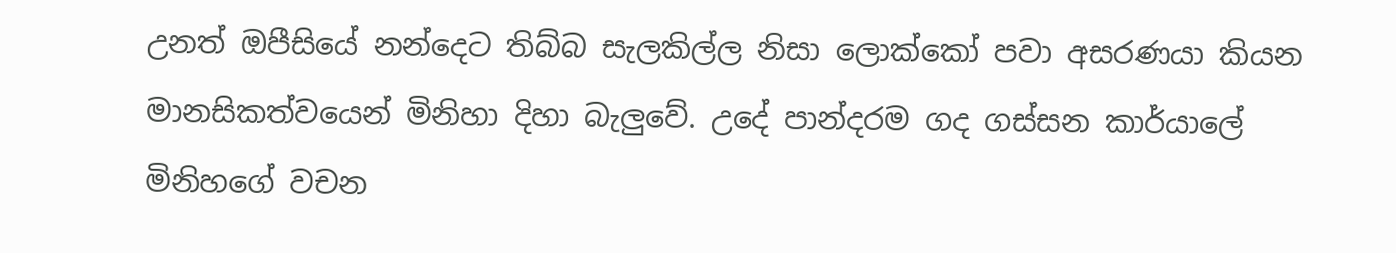උනත් ඔපීසියේ නන්දෙට තිබ්බ සැලකිල්ල නිසා ලොක්කෝ පවා අසරණයා කියන මානසිකත්වයෙන් මිනිහා දිහා බැලුවේ. උදේ පාන්දරම ගද ගස්සන කාර්යාලේ මිනිහගේ වචන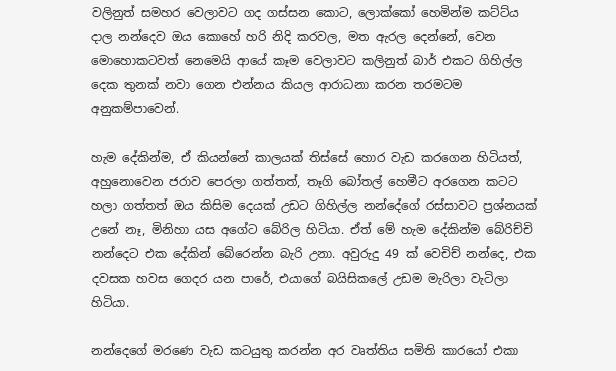වලිනුත් සමහර වෙලාවට ගද ගස්සන කොට, ලොක්කෝ හෙමින්ම කට්ට්ය දාල නන්දෙව ඔය කොහේ හරි නිදි කරවල, මත ඇරල දෙන්නේ, වෙන මොහොකටවත් නෙමෙයි ආයේ කෑම වෙලාවට කලිනුත් බාර් එකට ගිහිල්ල දෙක තුනක් නවා ගෙන එන්නය කියල ආරාධනා කරන තරමටම අනුකම්පාවෙන්.

හැම දේකින්ම, ඒ කියන්නේ කාලයක් තිස්සේ හොර වැඩ කරගෙන හිටියත්, අහුනොවෙන ජරාව පෙරලා ගත්තත්, තෑගි බෝතල් හෙමීට අරගෙන කටට හලා ගත්තත් ඔය කිසිම දෙයක් උඩට ගිහිල්ල නන්දේගේ රස්සාවට ප්‍රශ්නයක් උනේ නෑ, මිනිහා යස අගේට බේරිල හිටියා. ඒත් මේ හැම දේකින්ම බේරිච්චි නන්දෙට එක දේකින් බේරෙන්න බැරි උනා. අවුරුදු 49 ක් වෙචිච් නන්දෙ, එක දවසක හවස ගෙදර යන පාරේ, එයාගේ බයිසිකලේ උඩම මැරිලා වැටිලා හිටියා.

නන්දෙගේ මරණෙ වැඩ කටයුතු කරන්න අර වෘත්තිය සමිති කාරයෝ එකා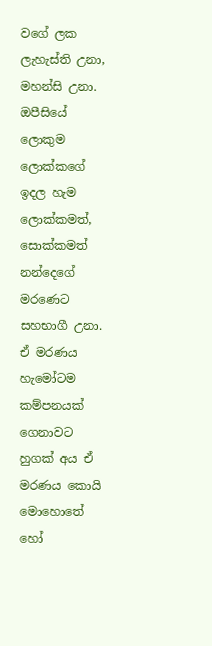වගේ ලක ලැහැස්ති උනා, මහන්සි උනා. ඔපීසියේ ලොකුම ලොක්කගේ ඉදල හැම ලොක්කමත්, සොක්කමත් නන්දෙගේ මරණෙට සහභාගී උනා. ඒ මරණය හැමෝටම කම්පනයක් ගෙනාවට හුගක් අය ඒ මරණය කොයි මොහොතේ හෝ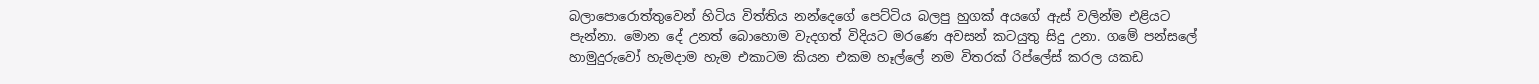බලාපොරොත්තුවෙන් හිටිය විත්තිය නන්දෙගේ පෙට්ටිය බලපු හුගක් අයගේ ඇස් වලින්ම එළියට පැන්නා. මොන දේ උනත් බොහොම වැදගත් විදියට මරණෙ අවසන් කටයුතු සිදු උනා. ගමේ පන්සලේ හාමුදුරුවෝ හැමදාම හැම එකාටම කියන එකම හෑල්ලේ නම විතරක් රිප්ලේස් කරල යකඩ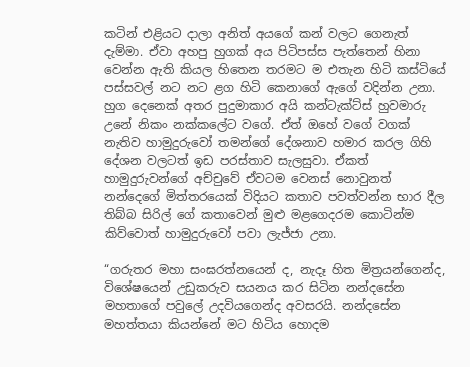කටින් එළියට දාලා අනිත් අයගේ කන් වලට ගෙනැත් දැම්මා. ඒවා අහපු හුගක් අය පිටිපස්ස පැත්තෙන් හිනා වෙන්න ඇති කියල හිතෙන තරමට ම එතැන හිටි කස්ටියේ පස්සවල් නට නට ළග හිටි කෙනාගේ ඇගේ වදින්න උනා. හුග දෙනෙක් අතර පුදුමාකාර අයි කන්ටැක්ට්ස් හුවමාරු උනේ නිකං නක්කලේට වගේ. ඒත් ඔහේ වගේ වගක් නැතිව හාමුදුරුවෝ තමන්ගේ දේශනාව හමාර කරල ගිහි දේශන වලටත් ඉඩ පරස්තාව සැලසුවා. ඒකත් හාමුදුරුවන්ගේ අච්චුවේ ඒවටම වෙනස් නොවුනත් නන්දෙගේ මිත්තරයෙක් විදියට කතාව පවත්වන්න භාර දීල තිබ්බ සිරිල් ගේ කතාවෙන් මුළු මළගෙදරම කොටින්ම කිව්වොත් හාමුදුරුවෝ පවා ලැජ්ජා උනා.

“ගරුතර මහා සංඝරත්නයෙන් ද, නැදෑ හිත මිත්‍රයන්ගෙන්ද, විශේෂයෙන් උඩුකරුව සයනය කර සිටින නන්දසේන මහතාගේ පවුලේ උදවියගෙන්ද අවසරයි. නන්දසේන මහත්තයා කියන්නේ මට හිටිය හොදම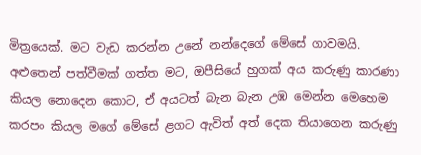මිත්‍රයෙක්. මට වැඩ කරන්න උනේ නන්දෙගේ මේසේ ගාවමයි. අළුතෙන් පත්වීමක් ගත්ත මට, ඔපීසියේ හුගක් අය කරුණු කාරණා කියල නොදෙන කොට, ඒ අයටත් බැන බැන උඹ මෙන්න මෙහෙම කරපං කියල මගේ මේසේ ළගට ඇවිත් අත් දෙක තියාගෙන කරුණු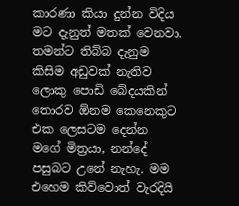කාරණා කියා දුන්න විදිය මට දැනුත් මතක් වෙනවා. තමන්ට තිබ්බ දැනුම කිසිම අඩුවක් නැතිව ලොකු පොඩි බේදයකින් තොරව ඕනම කෙනෙකුට එක ලෙසටම දෙන්න මගේ මිත්‍රයා, නන්දේ පසුබට උනේ නැහැ. මම එහෙම කිව්වොත් වැරදියි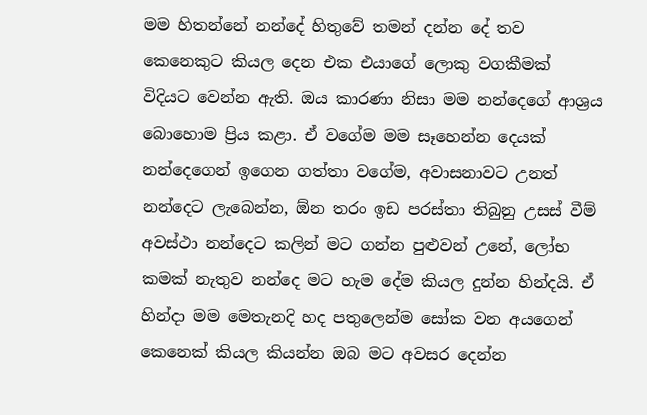මම හිතන්නේ නන්දේ හිතුවේ තමන් දන්න දේ තව කෙනෙකුට කියල දෙන එක එයාගේ ලොකු වගකීමක් විදියට වෙන්න ඇති. ඔය කාරණා නිසා මම නන්දෙගේ ආශ්‍රය බොහොම ප්‍රිය කළා. ඒ වගේම මම සෑහෙන්න දෙයක් නන්දෙගෙන් ඉගෙන ගත්තා වගේම, අවාසනාවට උනත් නන්දෙට ලැබෙන්න, ඕන තරං ඉඩ පරස්තා තිබුනු උසස් වීම් අවස්ථා නන්දෙට කලින් මට ගන්න පුළුවන් උනේ, ලෝභ කමක් නැතුව නන්දෙ මට හැම දේම කියල දුන්න හින්දයි. ඒ හින්දා මම මෙතැනදි හද පතුලෙන්ම සෝක වන අයගෙන් කෙනෙක් කියල කියන්න ඔබ මට අවසර දෙන්න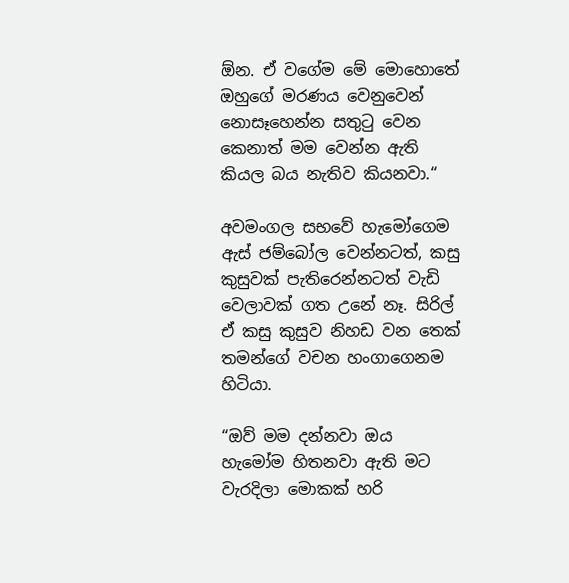ඕන. ඒ වගේම මේ මොහොතේ ඔහුගේ මරණය වෙනුවෙන් නොසෑහෙන්න සතුටු වෙන කෙනාත් මම වෙන්න ඇති කියල බය නැතිව කියනවා.“

අවමංගල සභවේ හැමෝගෙම ඇස් ජම්බෝල වෙන්නටත්, කසු කුසුවක් පැතිරෙන්නටත් වැඩි වෙලාවක් ගත උනේ නෑ. සිරිල් ඒ කසු කුසුව නිහඩ වන තෙක් තමන්ගේ වචන හංගාගෙනම හිටියා.

“ඔව් මම දන්නවා ඔය හැමෝම හිතනවා ඇති මට වැරදිලා මොකක් හරි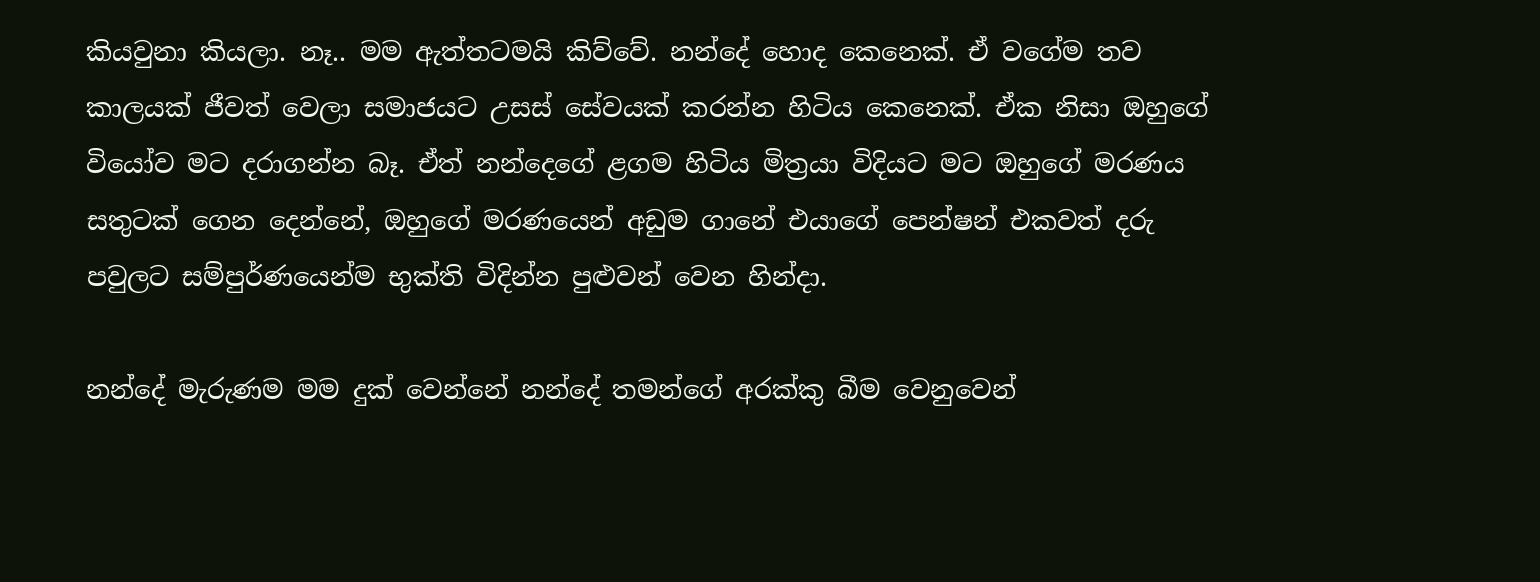කියවුනා කියලා. නෑ.. මම ඇත්තටමයි කිව්වේ. නන්දේ හොද කෙනෙක්. ඒ වගේම තව කාලයක් ජීවත් වෙලා සමාජයට උසස් සේවයක් කරන්න හිටිය කෙනෙක්. ඒක නිසා ඔහුගේ වියෝව මට දරාගන්න බෑ. ඒත් නන්දෙගේ ළගම හිටිය මිත්‍රයා විදියට මට ඔහුගේ මරණය සතුටක් ගෙන දෙන්නේ, ඔහුගේ මරණයෙන් අඩුම ගානේ එයාගේ පෙන්ෂන් එකවත් දරු පවුලට සම්පුර්ණයෙන්ම භුක්ති විදින්න පුළුවන් වෙන හින්දා.

නන්දේ මැරුණම මම දුක් වෙන්නේ නන්දේ තමන්ගේ අරක්කු බීම වෙනුවෙන්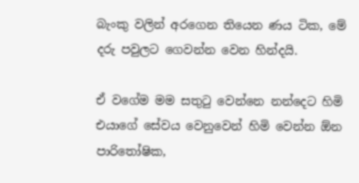බැංකු වලින් අරගෙන තියෙන ණය ටික, මේ දරු පවුලට ගෙවන්න වෙන හින්දයි.

ඒ වගේම මම සතුටු වෙන්නෙ නන්දෙට හිමි එයාගේ සේවය වෙනුවෙන් හිමි වෙන්න ඕන පාරිතෝෂික,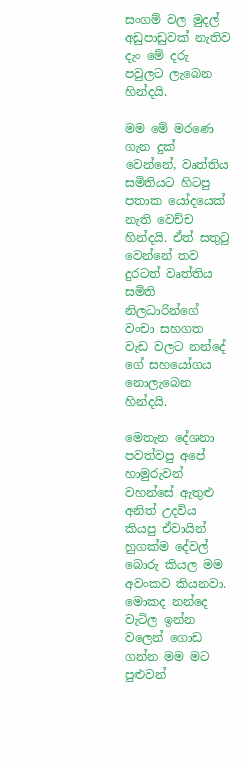සංගම් වල මුදල් අඩුපාඩුවක් නැතිව දැං මේ දරු පවුලට ලැබෙන හින්දයි.

මම මේ මර‍ණෙ ගැන දුක් වෙන්නේ, වෘත්තිය සමිතියට හිටපු පතාක යෝදයෙක් නැති වෙච්ච හින්දයි. ඒත් සතුටු වෙන්නේ තව දුරටත් වෘත්තිය සමිති නිලධාරින්ගේ වංචා සහගත වැඩ වලට නන්දේ ගේ සහයෝගය නොලැබෙන හින්දයි.

මෙතැන දේශනා පවත්වපු අපේ හාමුරුවන් වහන්සේ ඇතුළු අනිත් උදවිය කියපු ඒවායින් හුගක්ම දේවල් බොරු කියල මම අවංකව කියනවා. මොකද නන්දෙ වැටිල ඉන්න වලෙන් ගොඩ ගන්න මම මට පුළුවන්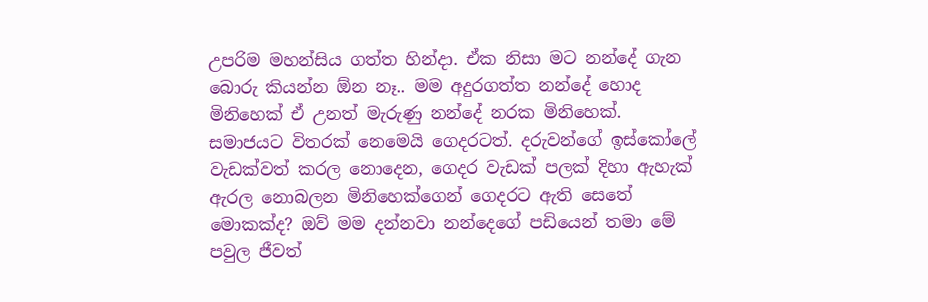උපරිම මහන්සිය ගත්ත හින්දා. ඒක නිසා මට නන්දේ ගැන බොරු කියන්න ඕන නෑ.. මම අදුරගත්ත නන්දේ හොද මිනිහෙක් ඒ උනත් මැරුණු නන්දේ නරක මිනිහෙක්. සමාජයට විතරක් නෙමෙයි ගෙදරටත්. දරුවන්ගේ ඉස්කෝලේ වැඩක්වත් කරල නොදෙන, ගෙදර වැඩක් පලක් දිහා ඇහැක් ඇරල නොබලන මිනිහෙක්ගෙන් ගෙදරට ඇති සෙතේ මොකක්ද? ඔව් මම දන්නවා නන්දෙගේ පඩියෙන් තමා මේ පවුල ජීවත්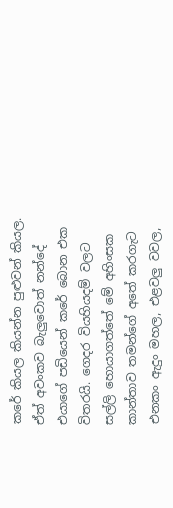කරේ කියල කියන්න පුළුවන් කියල. ඒත් අවංකව බැලුවොත් නන්දේ එයාගේ පඩියෙන් කරේ බොන එක විතරයි. ගෙදර වියහියදම් වලට සල්ලි හොයාගත්තේ මේ අහිංසක කාන්තාව තමන්ගේ අතේ කරගැට එනකං ඇදුං මහල, එළවලු වවල,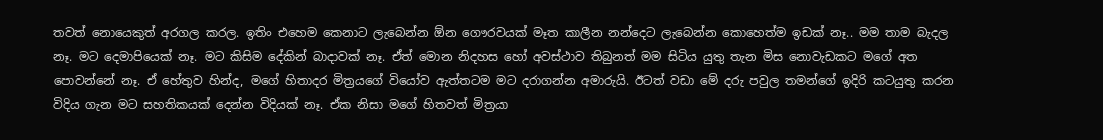තවත් නොයෙකුත් අරගල කරල. ඉතිං එහෙම කෙනාට ලැබෙන්න ඕන ගෞරවයක් මෑත කාලීන නන්දෙට ලැබෙන්න කොහෙත්ම ඉඩක් නෑ.. මම තාම බැදල නෑ. මට දෙමාපියෙක් නෑ. මට කිසිම දේකින් බාදාවක් නෑ. ඒත් මොන නිදහස හෝ අවස්ථාව තිබුනත් මම සිටිය යුතු තැන මිස නොවැඩකට මගේ අත පොවන්නේ නෑ. ඒ හේතුව හින්ද, මගේ හිතාදර මිත්‍රයගේ වියෝව ඇත්තටම මට දරාගන්න අමාරුයි. ඊටත් වඩා මේ දරු පවුල තමන්ගේ ඉදිරි කටයුතු කරන විදිය ගැන මට සහතිකයක් දෙන්න විදියක් නෑ. ඒක නිසා මගේ හිතවත් මිත්‍රයා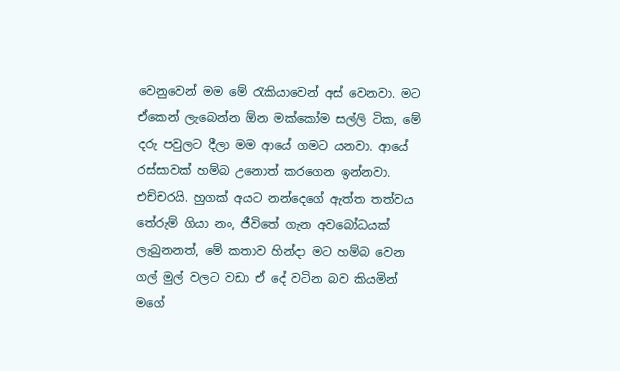වෙනුවෙන් මම මේ රැකියාවෙන් අස් වෙනවා. මට ඒකෙන් ලැබෙන්න ඕන මක්කෝම සල්ලි ටික, මේ දරු පවුලට දීලා මම ආයේ ගමට යනවා. ආයේ රස්සාවක් හම්බ උනොත් කරගෙන ඉන්නවා. එච්චරයි. හුගක් අයට නන්දෙගේ ඇත්ත තත්වය තේරුම් ගියා නං, ජීවිතේ ගැන අවබෝධයක් ලැබුනනත්, මේ කතාව හින්දා මට හම්බ වෙන ගල් මුල් වලට වඩා ඒ දේ වටින බව කියමින් මගේ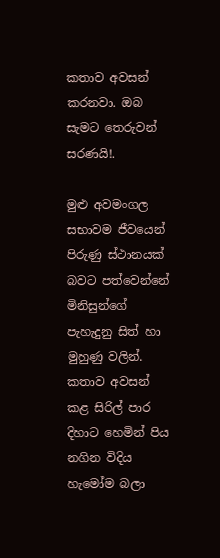කතාව අවසන් කරනවා. ඔබ සැමට තෙරුවන් සරණයි!.

මුළු අවමංගල සභාවම ජීවයෙන් පිරුණු ස්ථානයක් බවට පත්වෙන්නේ මිනිසුන්ගේ පැහැදුනු සිත් හා මුහුණු වලින්. කතාව අවසන් කළ සිරිල් පාර දිහාට හෙමින් පිය නගින විදිය හැමෝම බලා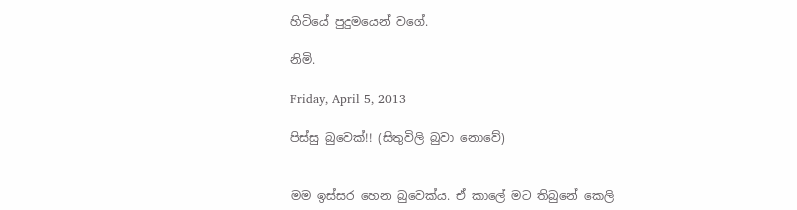හිටියේ පුදුමයෙන් වගේ.

නිමි.

Friday, April 5, 2013

පිස්සු බුවෙක්!! (සිතුවිලි බුවා නොවේ)


මම ඉස්සර හෙන බුවෙක්ය. ඒ කාලේ මට තිබුනේ කෙලි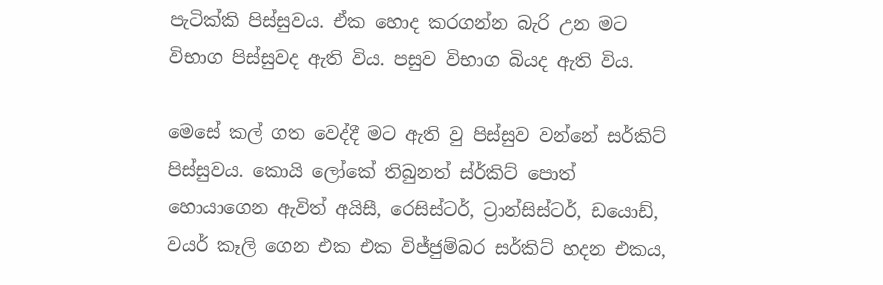පැටික්කි පිස්සුවය. ඒක හොද කරගන්න බැරි උන මට විභාග පිස්සුවද ඇති විය. පසුව විභාග බියද ඇති විය.

මෙසේ කල් ගත වෙද්දී මට ඇති වු පිස්සුව වන්නේ සර්කිට් පිස්සුවය. කොයි ලෝකේ තිබුනත් ස්ර්කිට් පොත් හොයාගෙන ඇවිත් අයිසී, රෙසිස්ටර්, ට්‍රාන්සිස්ටර්, ඩයොඩ්, වයර් කෑලි ගෙන එක එක විජ්ජුම්බර සර්කිට් හදන එකය,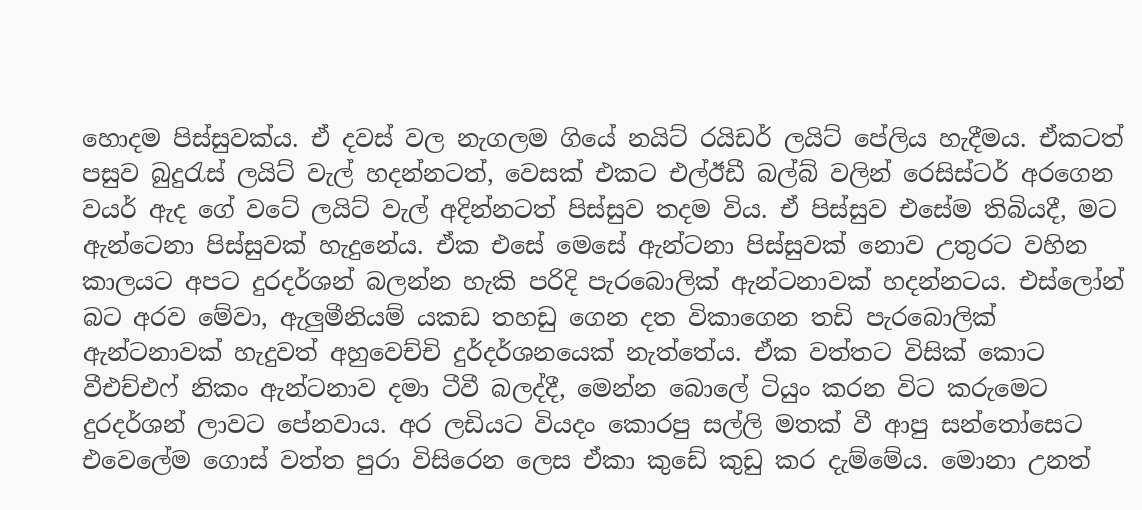හොදම පිස්සුවක්ය. ඒ දවස් වල නැගලම ගියේ නයිට් රයිඩර් ලයිට් පේලිය හැදීමය. ඒකටත් පසුව බුදුරැස් ලයිට් වැල් හදන්නටත්, වෙසක් එකට එල්ඊඩී බල්බ් වලින් රෙසිස්ටර් අරගෙන වයර් ඇද ගේ වටේ ලයිට් වැල් අදින්නටත් පිස්සුව තදම විය. ඒ පිස්සුව එසේම තිබියදී, මට ඇන්ටෙනා පිස්සුවක් හැදුනේය. ඒක එසේ මෙසේ ඇන්ටනා පිස්සුවක් නොව උතුරට වහින කාලයට අපට දුරදර්ශන් බලන්න හැකි පරිදි පැරබොලික් ඇන්ටනාවක් හදන්නටය. එස්ලෝන් බට අරව මේවා, ඇලුමීනියම් යකඩ තහඩු ගෙන දත විකාගෙන තඩි පැරබොලික් ඇන්ටනාවක් හැදුවත් අහුවෙච්චි දුර්දර්ශනයෙක් නැත්තේය. ඒක වත්තට විසික් කොට වීඑච්එෆ් නිකං ඇන්ටනාව දමා ටීවී බලද්දී, මෙන්න බොලේ ටියුං කරන විට කරුමෙට දුරදර්ශන් ලාවට පේනවාය. අර ලඩියට වියදං කොරපු සල්ලි මතක් වී ආපු සන්තෝසෙට එවෙලේම ගොස් වත්ත පුරා විසිරෙන ලෙස ඒකා කුඩේ කුඩු කර දැම්මේය. මොනා උනත්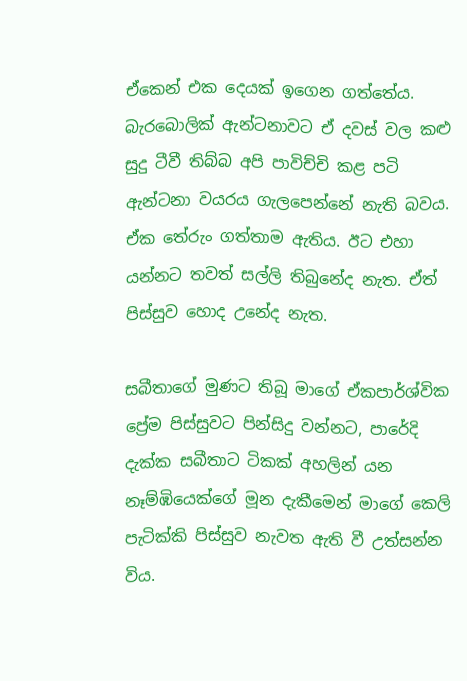ඒකෙන් එක දෙයක් ඉගෙන ගත්තේය. බැරබොලික් ඇන්ටනාවට ඒ දවස් වල කළු සුදු ටීවී තිබ්බ අපි පාවිච්චි කළ පටි ඇන්ටනා වයරය ගැලපෙන්නේ නැති බවය. ඒක තේරුං ගත්තාම ඇතිය. ඊට එහා යන්නට තවත් සල්ලි තිබුනේද නැත. ඒත් පිස්සුව හොද උනේද නැත.

සබීතාගේ මුණට තිබූ මාගේ ඒකපාර්ශ්වික ප්‍රේම පිස්සුවට පින්සිදු වන්නට, පාරේදි දැක්ක සබීතාට ටිකක් අහලින් යන නෑම්ඹියෙක්ගේ මූන දැකීමෙන් මාගේ කෙලි පැටික්කි පිස්සුව නැවත ඇති වී උත්සන්න විය.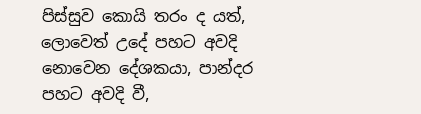පිස්සුව කොයි තරං ද යත්, ලොවෙත් උදේ පහට අවදි නොවෙන දේශකයා, පාන්දර පහට අවදි වී,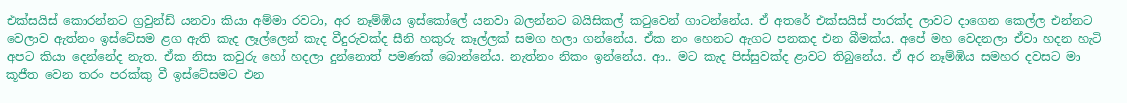එක්සයිස් කොරන්නට ග්‍රවුන්ඩ් යනවා කියා අම්මා රවටා, අර නෑම්ඹිය ඉස්කෝලේ යනවා බලන්නට බයිසිකල් කටුවෙන් ගාටන්නේය. ඒ අතරේ එක්සයිස් පාරක්ද ලාවට දාගෙන කෙල්ල එන්නට වෙලාව ඇත්නං ඉස්ටේසම ළග ඇති කැද ලෑල්ලෙන් කැද වීදුරුවක්ද සීනි හකුරු කෑල්ලක් සමග හලා ගන්නේය. ඒක නං හෙනට ඇගට පනකද එන බීමක්ය. අපේ මහ වෙදනලා ඒවා හදන හැටි අපට කියා දෙන්නේද නැත. ඒක නිසා කවුරු හෝ හදලා දුන්නොත් පමණක් බොන්නේය. නැත්නං නිකං ඉන්නේය. ආ.. මට කැද පිස්සුවක්ද ළාවට තිබුනේය. ඒ අර නෑම්ඹිය සමහර දවසට මා කූජීත වෙන තරං පරක්කු වී ඉස්ටේසමට එන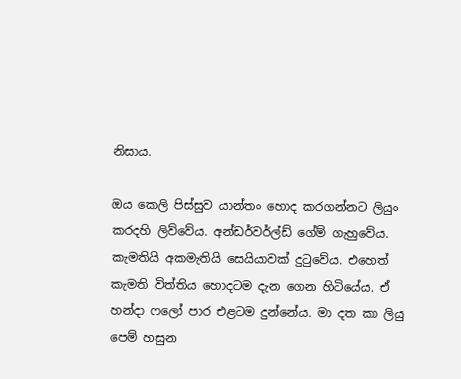නිසාය.

ඔය කෙලි පිස්සුව යාන්තං හොද කරගන්නට ලියුං කරදහි ලිව්වේය. අන්ඩර්වර්ල්ඩ් ගේම් ගැහුවේය. කැමතියි අකමැතියි සෙයියාවක් දුටුවේය. එහෙත් කැමති විත්තිය හොදටම දැන ගෙන හිටියේය. ඒ හන්දා ෆලෝ පාර එළටම දුන්නේය. මා දත කා ලියු පෙම් හසුන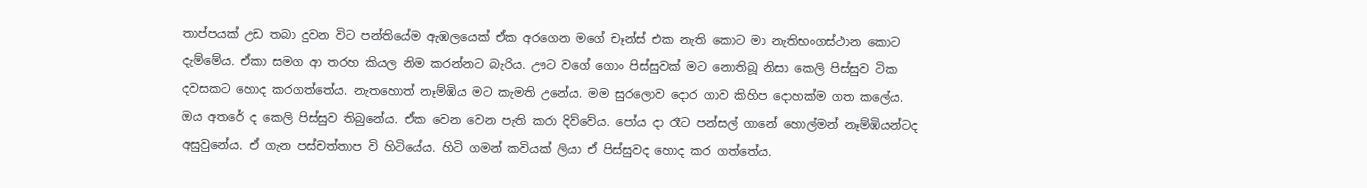තාප්පයක් උඩ තබා දුවන විට පන්තියේම ඇඹලයෙක් ඒක අරගෙන මගේ චෑන්ස් එක නැති කොට මා නැතිභංගස්ථාන කොට දැම්මේය. ඒකා සමග ආ තරහ කියල නිම කරන්නට බැරිය. ඌට වගේ ගොං පිස්සුවක් මට නොතිබූ නිසා කෙලි පිස්සුව ටික දවසකට හොද කරගත්තේය. නැතහොත් නෑම්ඹිය මට කැමති උනේය. මම සුරලොව දොර ගාව කිහිප දොහක්ම ගත කලේය. ඔය අතරේ ද කෙලි පිස්සුව තිබුනේය. ඒක වෙන වෙන පැති කරා දිව්වේය. පෝය දා රෑට පන්සල් ගානේ හොල්මන් නෑම්ඹියන්ටද අසුවුනේය. ඒ ගැන පස්චත්තාප වි හිටියේය. හිටි ගමන් කවියක් ලියා ඒ පිස්සුවද හොද කර ගත්තේය.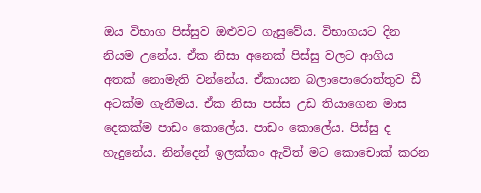ඔය විභාග පිස්සුව ඔළුවට ගැසුවේය. විභාගයට දින නියම උනේය. ඒක නිසා අනෙක් පිස්සු වලට ආගිය අතක් නොමැති වන්නේය. ඒකායන බලාපොරොත්තුව ඩී අටක්ම ගැනීමය. ඒක නිසා පස්ස උඩ තියාගෙන මාස දෙකක්ම පාඩං කොලේය. පාඩං කොලේය. පිස්සු ද හැදුනේය. නින්දෙන් ඉලක්කං ඇවිත් මට කොචොක් කරන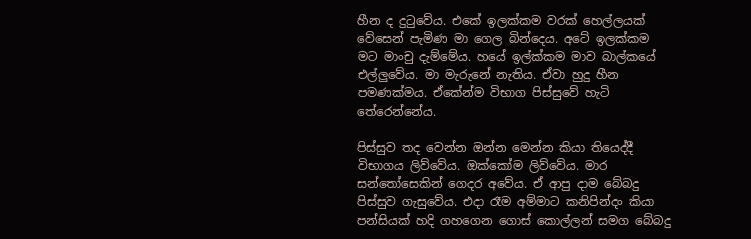හීන ද දුටුවේය. එකේ ඉලක්කම වරක් හෙල්ලයක් වේසෙන් පැමිණ මා ගෙල බින්දෙය. අටේ ඉලක්කම මට මාංචු දැම්මේය. හයේ ඉල්ක්කම මාව බාල්කයේ එල්ලුවේය. මා මැරුනේ නැතිය. ඒවා හුදු හීන පමණක්මය. ඒකේන්ම විභාග පිස්සුවේ හැටි තේරෙන්නේය.

පිස්සුව තද වෙන්න ඔන්න මෙන්න කියා තියෙද්දී විභාගය ලිව්වේය. ඔක්කෝම ලිව්වේය. මාර සන්තෝසෙකින් ගෙදර අවේය. ඒ ආපු දාම බේබදු පිස්සුව ගැසුවේය. එදා රෑම අම්මාට කනිපින්දං කියා පන්සියක් හදි ගහගෙන ගොස් කොල්ලන් සමග බේබදු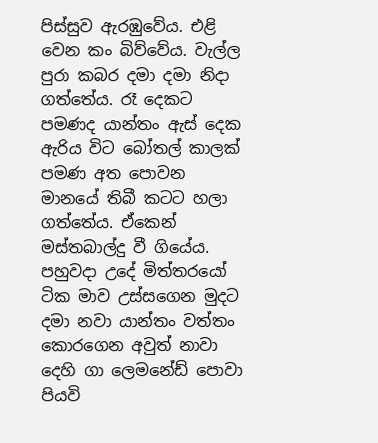පිස්සුව ඇරඹුවේය. එළි වෙන කං බිව්වේය. වැල්ල පුරා කබර දමා දමා නිදා ගත්තේය. රෑ දෙකට පමණද යාන්තං ඇස් දෙක ඇරිය විට බෝතල් කාලක් පමණ අත පොවන මානයේ තිබී කටට හලා ගත්තේය. ඒකෙන් මස්තබාල්දු වී ගියේය. පහුවදා උදේ මිත්තරයෝ ටික මාව උස්සගෙන මුදට දමා නවා යාන්තං වත්තං කොරගෙන අවුත් නාවා දෙහි ගා ලෙමනේඩ් පොවා පියවි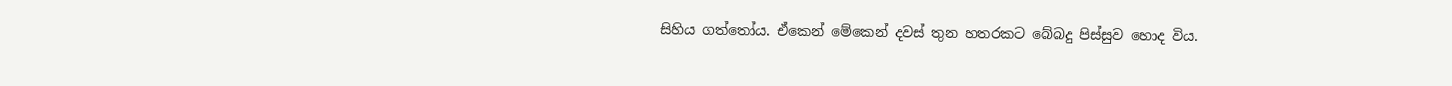සිහිය ගත්තෝය. ඒකෙන් මේකෙන් දවස් තුන හතරකට බේබදු පිස්සුව හොද විය.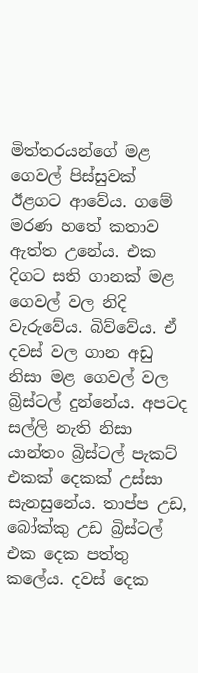මිත්තරයන්ගේ මළ ගෙවල් පිස්සුවක් ඊළගට ආවේය. ගමේ මරණ හතේ කතාව ඇත්ත උනේය. එක දිගට සති ගානක් මළ ගෙවල් වල නිදි වැරුවේය. බිව්වේය. ඒ දවස් වල ගාන අඩු නිසා මළ ගෙවල් වල බ්‍රිස්ටල් දුන්නේය. අපටද සල්ලි නැති නිසා යාන්තං බ්‍රිස්ටල් පැකට් එකක් දෙකක් උස්සා සැනසුනේය. තාප්ප උඩ, බෝක්කු උඩ බ්‍රිස්ටල් එක දෙක පත්තු කලේය. දවස් දෙක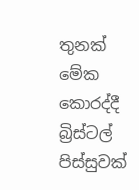තුනක් මේක කොරද්දී බ්‍රිස්ටල් පිස්සුවක්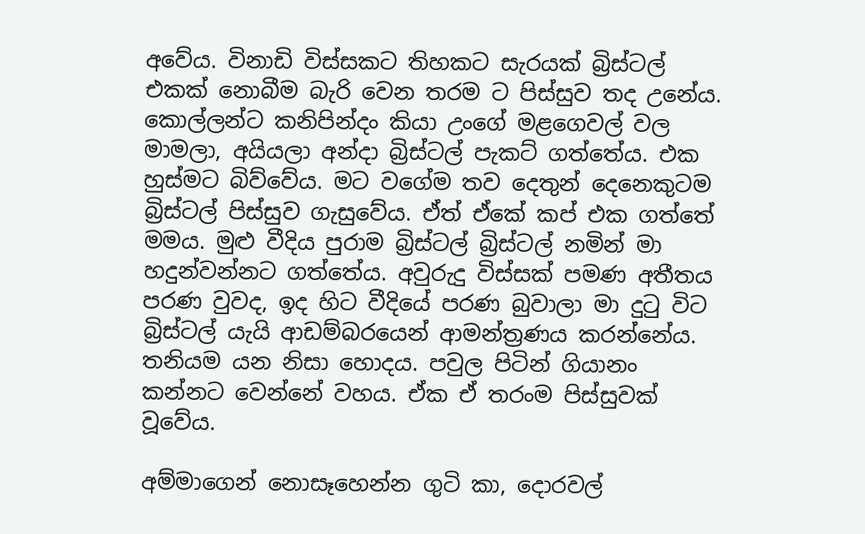අවේය. විනාඩි විස්සකට තිහකට සැරයක් බ්‍රිස්ටල් එකක් නොබීම බැරි වෙන තරම ට පිස්සුව තද උනේය. කොල්ලන්ට කනිපින්දං කියා උංගේ මළගෙවල් වල මාමලා, අයියලා අන්දා බ්‍රිස්ටල් පැකට් ගත්තේය. එක හුස්මට බිව්වේය. මට වගේම තව දෙතුන් දෙනෙකුටම බ්‍රිස්ටල් පිස්සුව ගැසුවේය. ඒත් ඒකේ කප් එක ගත්තේ මමය. මුළු වීදිය පුරාම බ්‍රිස්ටල් බ්‍රිස්ටල් නමින් මා හදුන්වන්නට ගත්තේය. අවුරුදු විස්සක් පමණ අතීතය පරණ වුවද, ඉද හිට වීදියේ පරණ බුවාලා මා දුටු විට බ්‍රිස්ටල් යැයි ආඩම්බරයෙන් ආමන්ත්‍රණය කරන්නේය. තනියම යන නිසා හොදය. පවුල පිටින් ගියානං කන්නට වෙන්නේ වහය. ඒක ඒ තරංම පිස්සුවක් වූවේය.

අම්මාගෙන් නොසෑහෙන්න ගුටි කා, දොරවල්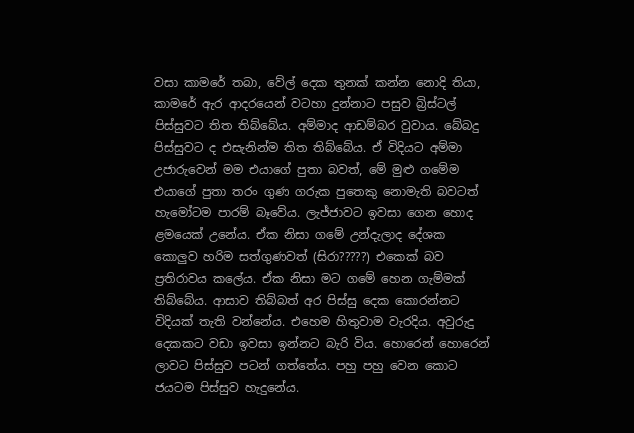වසා කාමරේ තබා, වේල් දෙක තුනක් කන්න නොදි තියා, කාමරේ ඇර ආදරයෙන් වටහා දුන්නාට පසුව බ්‍රිස්ටල් පිස්සුවට තිත තිබ්බේය. අම්මාද ආඩම්බර වුවාය. බේබදු පිස්සුවට ද එසැනින්ම තිත තිබ්බේය. ඒ විදියට අම්මා උජාරුවෙන් මම එයාගේ පුතා බවත්, මේ මුළු ගමේම එයාගේ පුතා තරං ගුණ ගරුක පුතෙකු නොමැති බවටත් හැමෝටම පාරම් බෑවේය. ලැජ්ජාවට ඉවසා ගෙන හොද ළමයෙක් උනේය. ඒක නිසා ගමේ උන්දැලාද දේශක කොලුව හරිම සත්ගුණවත් (සිරා?????) එකෙක් බව ප්‍රතිරාවය කලේය. ඒක නිසා මට ගමේ හෙන ගැම්මක් තිබ්බේය. ආසාව තිබ්බත් අර පිස්සු දෙක කොරන්නට විදියක් තැති වන්නේය. එහෙම හිතුවාම වැරදිය. අවුරුදු දෙකකට වඩා ඉවසා ඉන්නට බැරි විය. හොරෙන් හොරෙන් ලාවට පිස්සුව පටන් ගත්තේය. පහු පහු වෙන කොට ජයටම පිස්සුව හැදුනේය.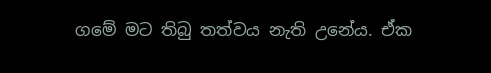ගමේ මට තිබු තත්වය නැති උනේය. ඒක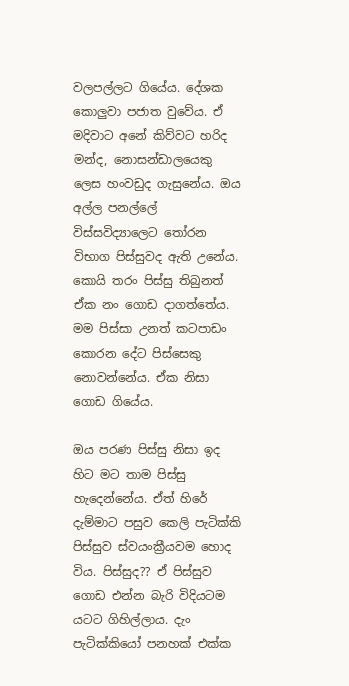වලපල්ලට ගියේය. දේශක කොලුවා පජාත වුවේය. ඒ මදිවාට අනේ කිව්වට හරිද මන්ද, නොසන්ඩාලයෙකු ලෙස හංවඩුද ගැසුනේය. ඔය අල්ල පනල්ලේ විස්සවිද්‍යාලෙට තෝරන විභාග පිස්සුවද ඇති උනේය. කොයි තරං පිස්සු තිබුනත් ඒක නං ගොඩ දාගත්තේය. මම පිස්සා උනත් කටපාඩං කොරන දේට පිස්සෙකු නොවන්නේය. ඒක නිසා ගොඩ ගියේය.

ඔය පරණ පිස්සු නිසා ඉද හිට මට තාම පිස්සු හැදෙන්නේය. ඒත් හිරේ දැම්මාට පසුව කෙලි පැටික්කි පිස්සුව ස්වයංක්‍රීයවම හොද විය. පිස්සුද?? ඒ පිස්සුව ගොඩ එන්න බැරි විදියටම යටට ගිහිල්ලාය. දැං පැටික්කියෝ පනහක් එක්ක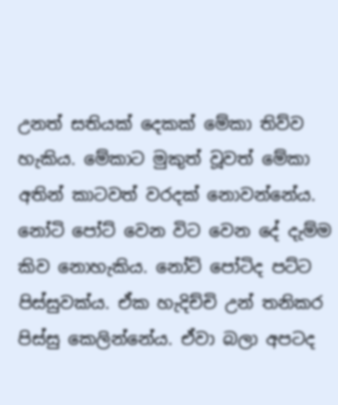උනත් සතියක් දෙකක් මේකා තිව්ව හැකිය. මේකාට මුකුත් වූවත් මේකා අතින් කාටවත් වරදක් නොවන්නේය. නෝටි පෝට් වෙන විට වෙන දේ දැම්ම කිව නොහැකිය. නෝට් පෝටිද පට්ට පිස්සුවක්ය. ඒක හැදිච්චි උන් තනිකර පිස්සු කෙලින්නේය. ඒවා බලා අපටද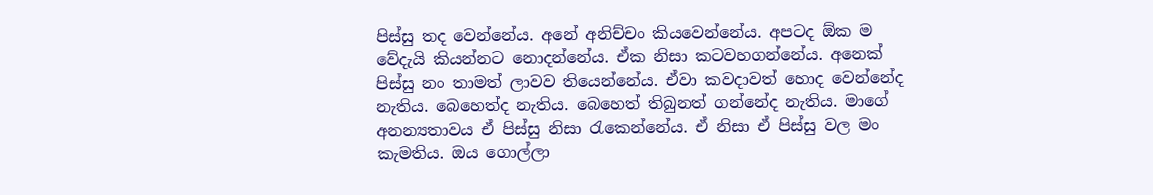පිස්සු තද වෙන්නේය. අනේ අනිච්චං කියවෙන්නේය. අපටද ඕක ම වේදැයි කියන්නට නොදන්නේය. ඒක නිසා කටවහගන්නේය. අනෙක් පිස්සු නං තාමත් ලාවව තියෙන්නේය. ඒවා කවදාවත් හොද වෙන්නේද නැතිය. බෙහෙත්ද නැතිය. බෙහෙත් තිබුනත් ගන්නේද නැතිය. මාගේ අනන්‍යතාවය ඒ පිස්සු නිසා රැකෙන්නේය. ඒ නිසා ඒ පිස්සු වල මං කැමතිය. ඔය ගොල්ලා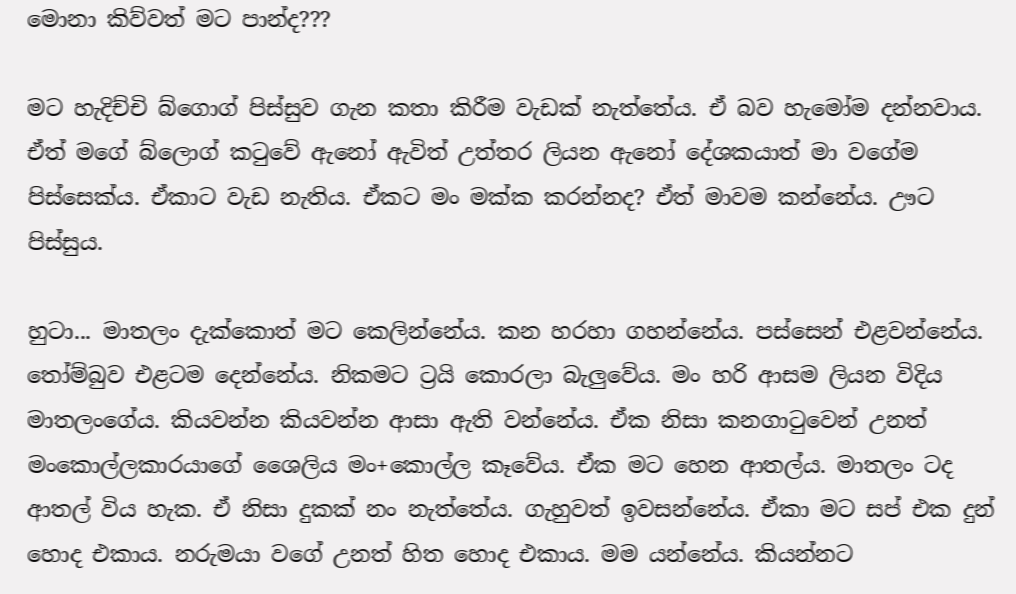මොනා කිව්වත් මට පාන්ද???

මට හැදිච්චි බ්ගොග් පිස්සුව ගැන කතා කිරීම වැඩක් නැත්තේය. ඒ බව හැමෝම දන්නවාය. ඒත් මගේ බ්ලොග් කටුවේ ඇනෝ ඇවිත් උත්තර ලියන ඇනෝ දේශකයාත් මා වගේම පිස්සෙක්ය. ඒකාට වැඩ නැතිය. ඒකට මං මක්ක කරන්නද? ඒත් මාවම කන්නේය. ඌට පිස්සුය.

හුටා... මාතලං දැක්කොත් මට කෙලින්නේය. කන හරහා ගහන්නේය. පස්සෙන් එළවන්නේය. තෝම්බුව එළටම දෙන්නේය. නිකමට ට්‍රයි කොරලා බැලුවේය. මං හරි ආසම ලියන විදිය මාතලංගේය. කියවන්න කියවන්න ආසා ඇති වන්නේය. ඒක නිසා කනගාටුවෙන් උනත් මංකොල්ලකාරයාගේ ශෛලිය මං+කොල්ල කෑවේය. ඒක මට හෙන ආතල්ය. මාතලං ටද ආතල් විය හැක. ඒ නිසා දුකක් නං නැත්තේය. ගැහුවත් ඉවසන්නේය. ඒකා මට සප් එක දුන් හොද එකාය. නරුමයා වගේ උනත් හිත හොද එකාය. මම යන්නේය. කියන්නට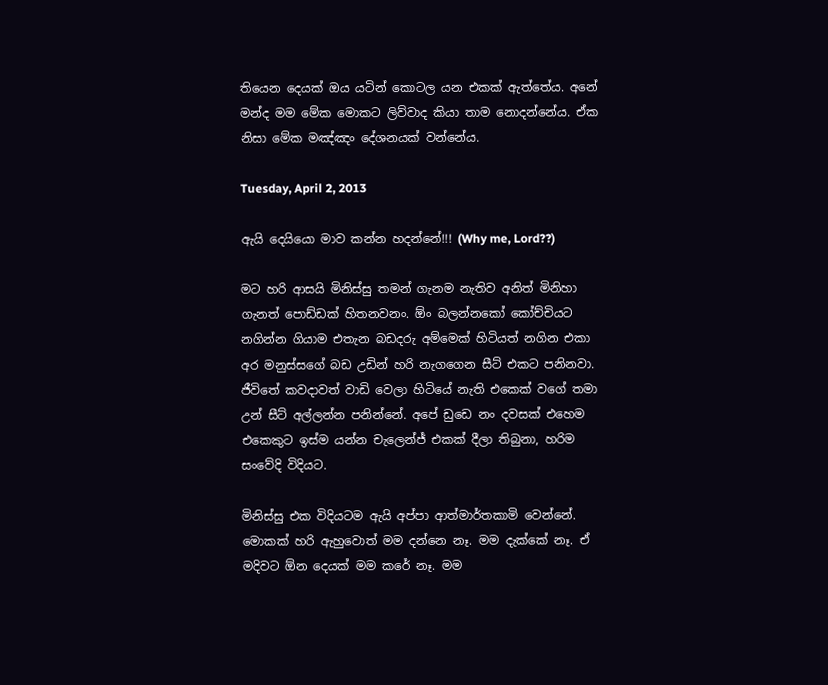තියෙන දෙයක් ඔය යටින් කොටල යන එකක් ඇත්තේය. අනේ මන්ද මම මේක මොකට ලිව්වාද කියා තාම නොදන්නේය. ඒක නිසා මේක මඤ්ඤං දේශනයක් වන්නේය.

Tuesday, April 2, 2013

ඇයි දෙයියො මාව කන්න හදන්නේ!!! (Why me, Lord??)

මට හරි ආසයි මිනිස්සු තමන් ගැනම නැතිව අනිත් මිනිහා ගැනත් පොඩ්ඩක් හිතනවනං. ඕං බලන්නකෝ කෝච්චියට නගින්න ගියාම එතැන බඩදරු අම්මෙක් හිටියත් නගින එකා අර මනුස්සගේ බඩ උඩින් හරි නැගගෙන සීට් එකට පනිනවා. ජීවිතේ කවදාවත් වාඩි වෙලා හිටියේ නැති එකෙක් වගේ තමා උන් සීට් අල්ලන්න පනින්නේ. අපේ ඩුඩෙ නං දවසක් එහෙම එකෙකුට ඉස්ම යන්න චැලෙන්ජ් එකක් දීලා තිබුනා, හරිම සංවේදි විදියට.

මිනිස්සු එක විදියටම ඇයි අප්පා ආත්මාර්තකාමි වෙන්නේ. මොකක් හරි ඇහුවොත් මම දන්නෙ නෑ. මම දැක්කේ නෑ. ඒ මදිවට ඕන දෙයක් මම කරේ නෑ. මම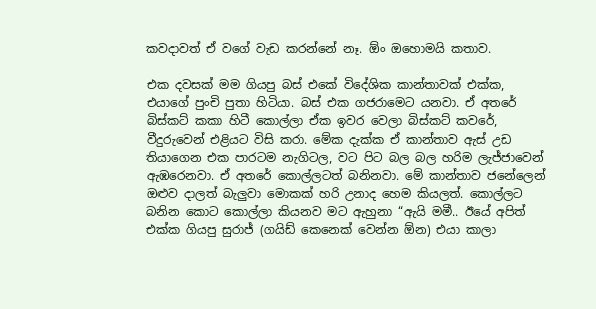කවදාවත් ඒ වගේ වැඩ කරන්නේ නෑ. ඕං ඔහොමයි කතාව.

එක දවසක් මම ගියපු බස් එකේ විදේශික කාන්තාවක් එක්ක, එයාගේ පුංචි පුතා හිටියා. බස් එක ගජරාමෙට යනවා. ඒ අතරේ බිස්කට් කකා හිටී කොල්ලා ඒක ඉවර වෙලා බිස්කට් කවරේ, වීදුරුවෙන් එළියට විසි කරා. මේක දැක්ක ඒ කාන්තාව ඇස් උඩ තියාගෙන එක පාරටම නැගිටල, වට පිට බල බල හරිම ලැජ්ජාවෙන් ඇඹරෙනවා. ඒ අතරේ කොල්ලටත් බනිනවා. මේ කාන්තාව ජනේලෙන් ඔළුව දාලත් බැලුවා මොකක් හරි උනාද හෙම කියලත්. කොල්ලට බනින කොට කොල්ලා කියනව මට ඇහුනා “ඇයි මමී.. ඊයේ අපිත් එක්ක ගියපු සුරාජ් (ගයිඩ් කෙනෙක් වෙන්න ඕන) එයා කාලා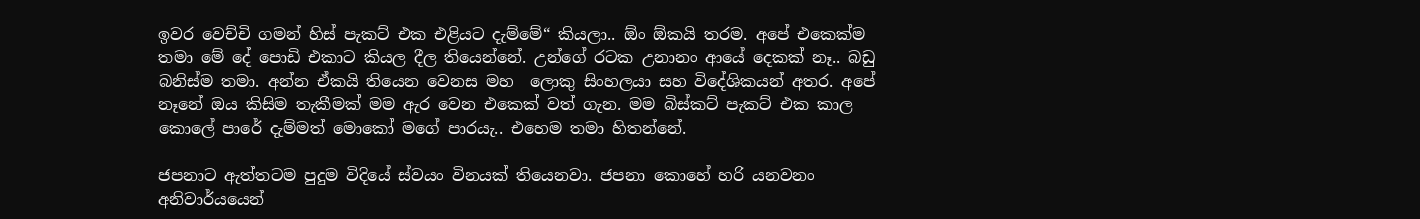ඉවර වෙච්චි ගමන් හිස් පැකට් එක එළියට දැම්මේ“ කියලා.. ඕං ඕකයි තරම. අපේ එකෙක්ම තමා මේ දේ පොඩි එකාට කියල දීල තියෙන්නේ. උන්ගේ රටක උනානං ආයේ දෙකක් නෑ.. බඩු බනිස්ම තමා. අන්න ඒකයි තියෙන වෙනස මහ  ලොකු සිංහලයා සහ විදේශිකයන් අතර. අපේ නෑනේ ඔය කිසිම තැකීමක් මම ඇර වෙන එකෙක් වත් ගැන. මම බිස්කට් පැකට් එක කාල කොලේ පාරේ දැම්මත් මොකෝ මගේ පාරයැ.. එහෙම තමා හිතන්නේ.

ජපනාට ඇත්තටම පුදුම විදියේ ස්වයං විනයක් තියෙනවා. ජපනා කොහේ හරි යනවනං අනිවාර්යයෙන්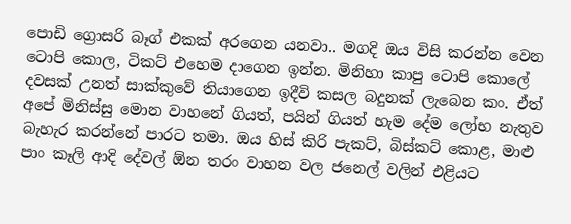පොඩි ග්‍රොසරි බෑග් එකක් අරගෙන යනවා.. මගදි ඔය විසි කරන්න වෙන ටොපි කොල, ටිකට් එහෙම දාගෙන ඉන්න. මිනිහා කාපු ටොපි කොලේ දවසක් උනත් සාක්කුවේ තියාගෙන ඉදීවි කසල බදුනක් ලැබෙන කං. ඒත් අපේ මිනිස්සු මොන වාහනේ ගියත්, පයින් ගියත් හැම දේම ලෝභ නැතුව බැහැර කරන්නේ පාරට තමා. ඔය හිස් කිරි පැකට්, බිස්කට් කොළ, මාළු පාං කෑලි ආදි දේවල් ඕන තරං වාහන වල ජනෙල් වලින් එළියට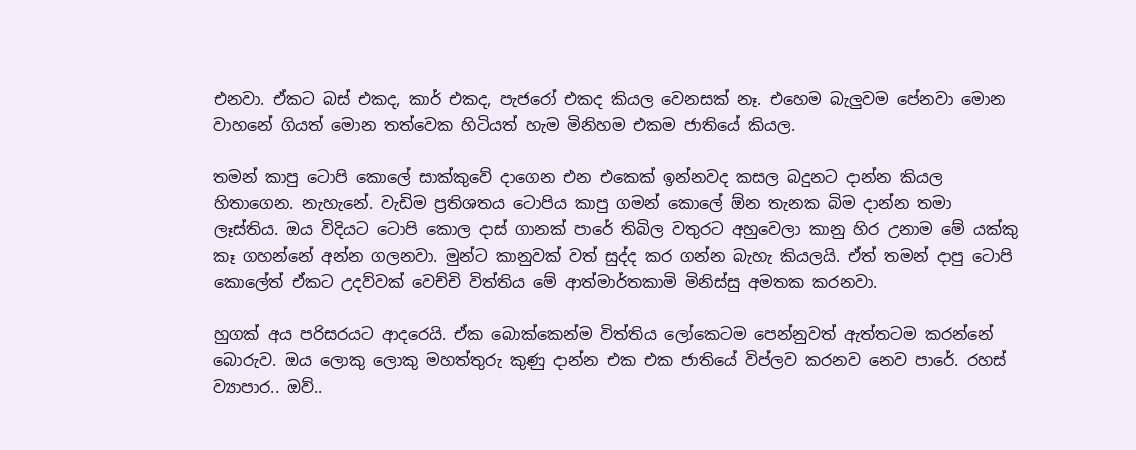එනවා. ඒකට බස් එකද, කාර් එකද, පැජරෝ එකද කියල වෙනසක් නෑ. එහෙම බැලුවම පේනවා මොන වාහනේ ගියත් මොන තත්වෙක හිටියත් හැම මිනිහම එකම ජාතියේ කියල.

තමන් කාපු ටොපි කොලේ සාක්කුවේ දාගෙන එන එකෙක් ඉන්නවද කසල බදුනට දාන්න කියල හිතාගෙන. නැහැනේ. වැඩිම ප්‍රතිශතය ටොපිය කාපු ගමන් කොලේ ඕන තැනක බිම දාන්න තමා ලෑස්තිය. ඔය විදියට ටොපි කොල දාස් ගානක් පාරේ තිබිල වතුරට අහුවෙලා කානු හිර උනාම මේ යක්කු කෑ ගහන්නේ අන්න ගලනවා. මුන්ට කානුවක් වත් සුද්ද කර ගන්න බැහැ කියලයි. ඒත් තමන් දාපු ටොපි කොලේත් ඒකට උදව්වක් වෙච්චි විත්තිය මේ ආත්මාර්තකාමි මිනිස්සු අමතක කරනවා.

හුගක් අය පරිසරයට ආදරෙයි. ඒක බොක්කෙන්ම විත්තිය ලෝකෙටම පෙන්නුවත් ඇත්තටම කරන්නේ බොරුව. ඔය ලොකු ලොකු මහත්තුරු කුණු දාන්න එක එක ජාතියේ විප්ලව කරනව නෙව පාරේ. රහස් ව්‍යාපාර.. ඔව්..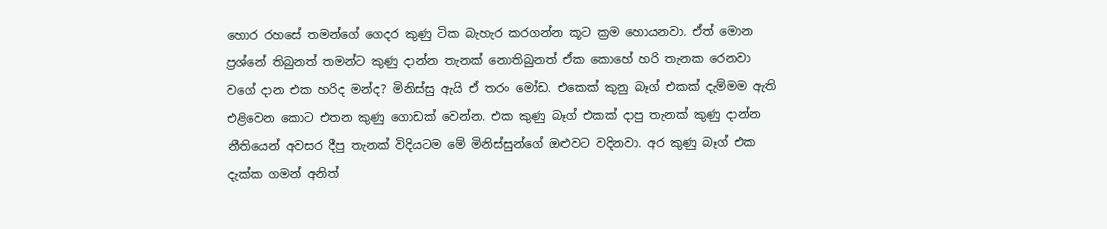හොර රහසේ තමන්ගේ ගෙදර කුණු ටික බැහැර කරගන්න කූට ක්‍රම හොයනවා. ඒත් මොන ප්‍රශ්නේ තිබුනත් තමන්ට කුණු දාන්න තැනක් නොතිබුනත් ඒක කොහේ හරි තැනක රෙනවා වගේ දාන එක හරිද මන්ද? මිනිස්සු ඇයි ඒ තරං මෝඩ. එකෙක් කුනු බෑග් එකක් දැම්මම ඇති එළිවෙන කොට එතන කුණු ගොඩක් වෙන්න. එක කුණු බෑග් එකක් දාපු තැනක් කුණු දාන්න නීතියෙන් අවසර දීපු තැනක් විදියටම මේ මිනිස්සුන්ගේ ඔළුවට වදිනවා. අර කුණු බෑග් එක දැක්ක ගමන් අනිත්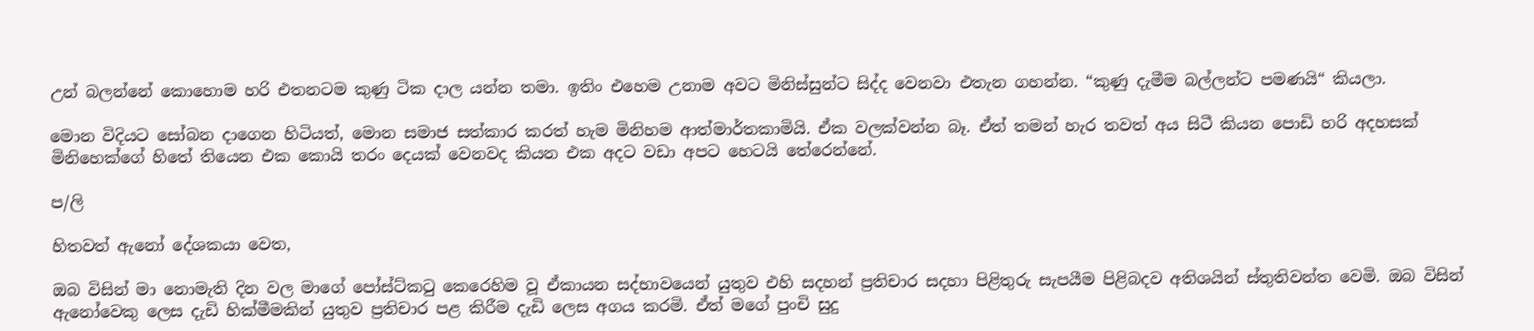උන් බලන්නේ කොහොම හරි එතනටම කුණු ටික දාල යන්න තමා. ඉතිං එහෙම උනාම අවට මිනිස්සුන්ට සිද්ද වෙනවා එතැන ගහන්න. “කුණු දැමීම බල්ලන්ට පමණයි“ කියලා.

මොන විදියට සෝබන දාගෙන හිටියත්, මොන සමාජ සත්කාර කරත් හැම මිනිහම ආත්මාර්තකාමියි. ඒක වලක්වන්න බෑ. ඒත් තමන් හැර තවත් අය සිටී කියන පොඩි හරි අදහසක් මිනිහෙක්ගේ හිතේ තියෙන එක කොයි තරං දෙයක් වෙනවද කියන එක අදට වඩා අපට හෙටයි තේරෙන්නේ.

ප/ලි

හිතවත් ඇනෝ දේශකයා වෙත,

ඔබ විසින් මා නොමැති දින වල මාගේ පෝස්ට්කටු කෙරෙහිම වූ ඒකායන සද්භාවයෙන් යුතුව එහි සදහන් ප්‍රතිචාර සදහා පිළිතුරු සැපයීම පිළිබදව අතිශයින් ස්තුතිවන්ත වෙමි. ඔබ විසින් ඇනෝවෙකු ලෙස දැඩි හික්මීමකින් යුතුව ප්‍රතිචාර පළ කිරීම දැඩි ලෙස අගය කරමි. ඒත් මගේ පුංචි සුදු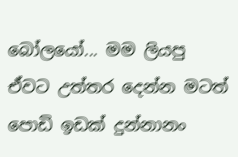බෝලයෝ... මම ලියපු ඒවට උත්තර දෙන්න මටත් පොඩි ඉඩක් දුන්නානං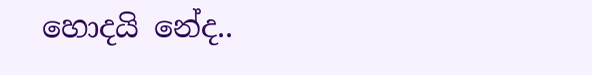හොදයි නේද..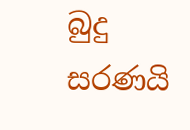බුදු සරණයි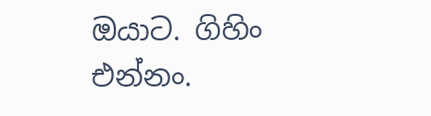ඔයාට. ගිහිං එන්නං.